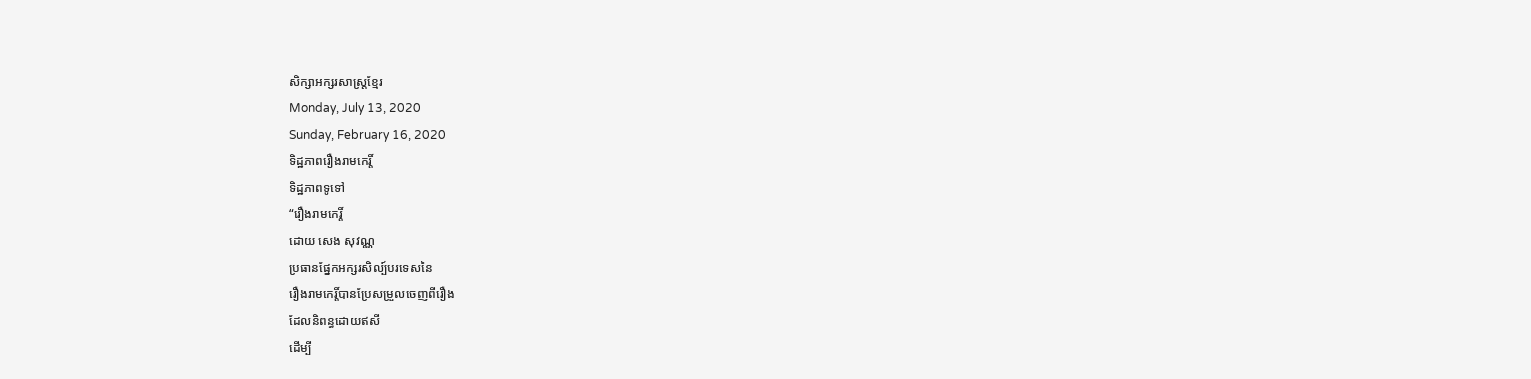សិក្សាអក្សរសាស្ត្រខ្មែរ
Monday, July 13, 2020
Sunday, February 16, 2020
ទិដ្ឋភាពរឿងរាមកេរ្តិ៍
ទិដ្ឋភាពទូទៅ
“រឿងរាមកេរ្តិ៍
ដោយ សេង សុវណ្ណ
ប្រធានផ្នែកអក្សរសិល្ប៍បរទេសនៃ
រឿងរាមកេរ្តិ៍បានប្រែសម្រួលចេញពីរឿង
ដែលនិពន្ធដោយឥសី
ដើម្បី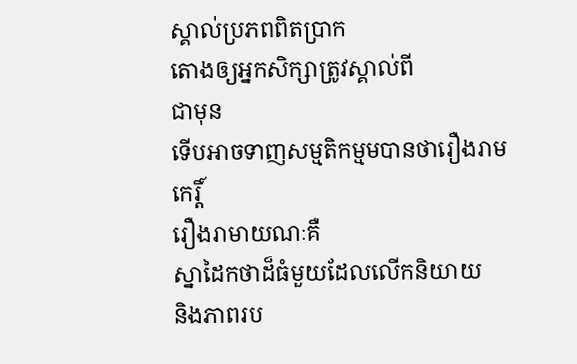ស្គាល់ប្រភពពិតប្រាក
តោងឲ្យអ្នកសិក្សាត្រូវស្គាល់ពី
ជាមុន
ទើបអាចទាញសម្មតិកម្មមបានថារឿងរាមកេរ្តិ៍
រឿងរាមាយណៈគឺ
ស្នាដៃកថាដ៏ធំមួយដែលលើកនិយាយ
និងភាពរប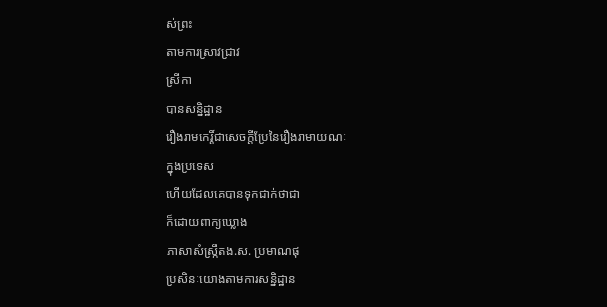ស់ព្រះ
តាមការស្រាវជ្រាវ
ស្រីកា
បានសន្និដ្ឋាន
រឿងរាមកេរ្តិ៍ជាសេចក្តីប្រែនៃរឿងរាមាយណៈ
ក្នុងប្រទេស
ហើយដែលគេបានទុកជាក់ថាជា
ក៏ដោយពាក្យឃ្លោង
ភាសាសំស្ក្រឹតង.ស. ប្រមាណផុ
ប្រសិនៈយោងតាមការសន្និដ្ឋាន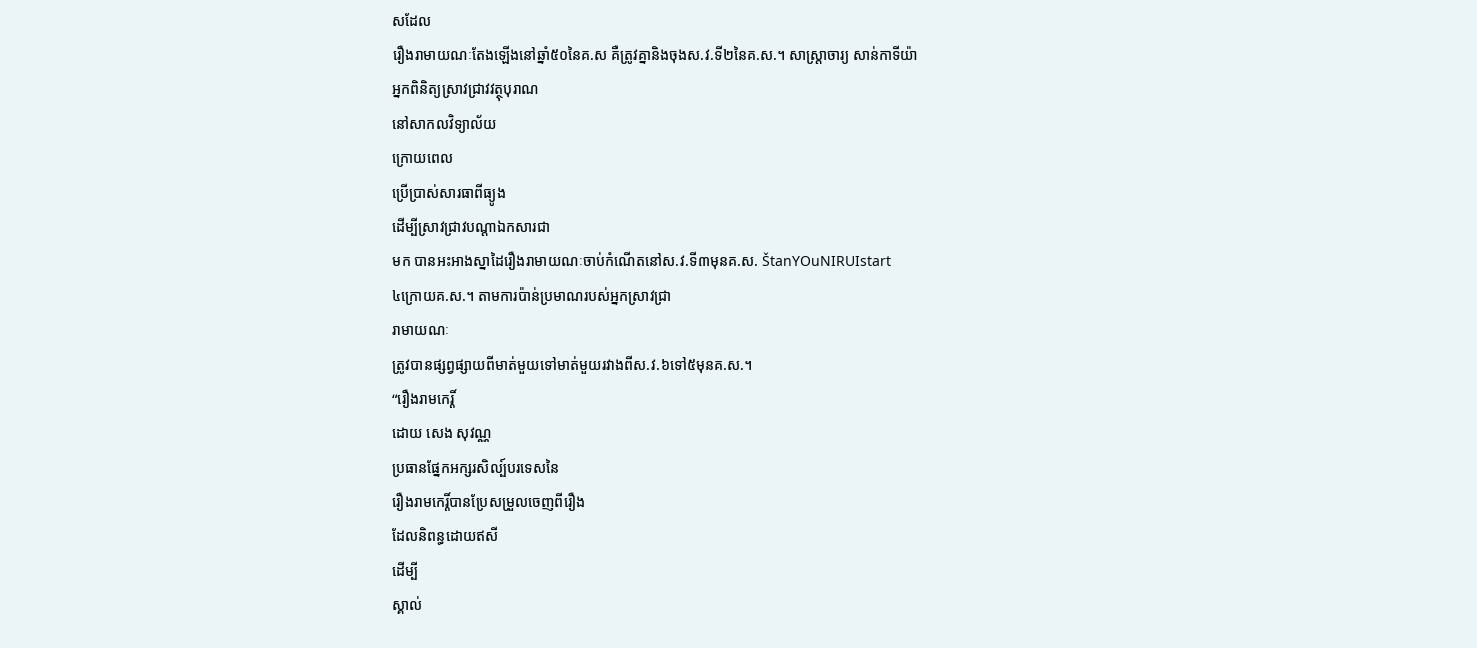សដែល
រឿងរាមាយណៈតែងឡើងនៅឆ្នាំ៥០នៃគ.ស គឺត្រូវគ្នានិងចុងស.វ.ទី២នៃគ.ស.។ សាស្ត្រាចារ្យ សាន់កាទីយ៉ា
អ្នកពិនិត្យស្រាវជ្រាវវត្ថុបុរាណ
នៅសាកលវិទ្យាល័យ
ក្រោយពេល
ប្រើប្រាស់សារធាពីធ្យូង
ដើម្បីស្រាវជ្រាវបណ្តាឯកសារជា
មក បានអះអាងស្នាដៃរឿងរាមាយណៈចាប់កំណើតនៅស.វ.ទី៣មុនគ.ស. ŠtanYOuNIRUIstart
៤ក្រោយគ.ស.។ តាមការប៉ាន់ប្រមាណរបស់អ្នកស្រាវជ្រា
រាមាយណៈ
ត្រូវបានផ្សព្វផ្សាយពីមាត់មួយទៅមាត់មួយរវាងពីស.វ.៦ទៅ៥មុនគ.ស.។
“រឿងរាមកេរ្តិ៍
ដោយ សេង សុវណ្ណ
ប្រធានផ្នែកអក្សរសិល្ប៍បរទេសនៃ
រឿងរាមកេរ្តិ៍បានប្រែសម្រួលចេញពីរឿង
ដែលនិពន្ធដោយឥសី
ដើម្បី
ស្គាល់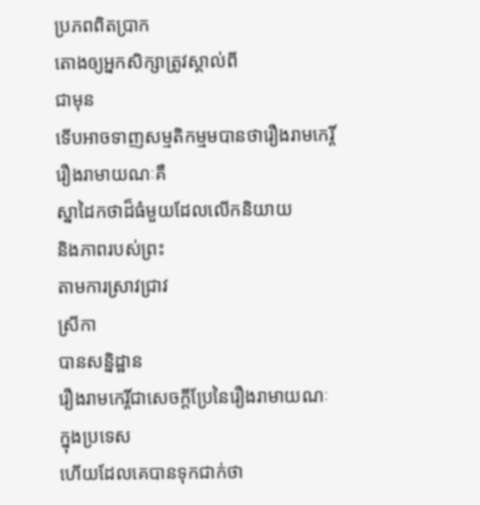ប្រភពពិតប្រាក
តោងឲ្យអ្នកសិក្សាត្រូវស្គាល់ពី
ជាមុន
ទើបអាចទាញសម្មតិកម្មមបានថារឿងរាមកេរ្តិ៍
រឿងរាមាយណៈគឺ
ស្នាដៃកថាដ៏ធំមួយដែលលើកនិយាយ
និងភាពរបស់ព្រះ
តាមការស្រាវជ្រាវ
ស្រីកា
បានសន្និដ្ឋាន
រឿងរាមកេរ្តិ៍ជាសេចក្តីប្រែនៃរឿងរាមាយណៈ
ក្នុងប្រទេស
ហើយដែលគេបានទុកជាក់ថា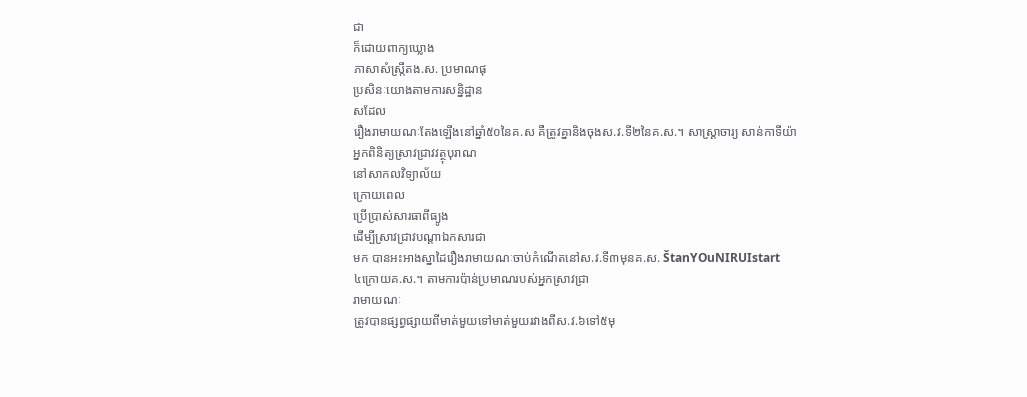ជា
ក៏ដោយពាក្យឃ្លោង
ភាសាសំស្ក្រឹតង.ស. ប្រមាណផុ
ប្រសិនៈយោងតាមការសន្និដ្ឋាន
សដែល
រឿងរាមាយណៈតែងឡើងនៅឆ្នាំ៥០នៃគ.ស គឺត្រូវគ្នានិងចុងស.វ.ទី២នៃគ.ស.។ សាស្ត្រាចារ្យ សាន់កាទីយ៉ា
អ្នកពិនិត្យស្រាវជ្រាវវត្ថុបុរាណ
នៅសាកលវិទ្យាល័យ
ក្រោយពេល
ប្រើប្រាស់សារធាពីធ្យូង
ដើម្បីស្រាវជ្រាវបណ្តាឯកសារជា
មក បានអះអាងស្នាដៃរឿងរាមាយណៈចាប់កំណើតនៅស.វ.ទី៣មុនគ.ស. ŠtanYOuNIRUIstart
៤ក្រោយគ.ស.។ តាមការប៉ាន់ប្រមាណរបស់អ្នកស្រាវជ្រា
រាមាយណៈ
ត្រូវបានផ្សព្វផ្សាយពីមាត់មួយទៅមាត់មួយរវាងពីស.វ.៦ទៅ៥មុ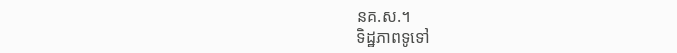នគ.ស.។
ទិដ្ឋភាពទូទៅ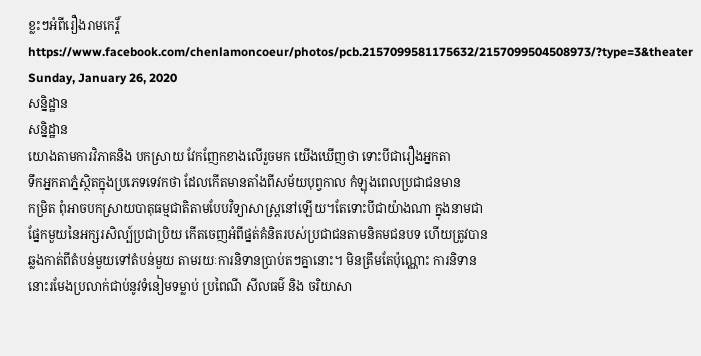ខ្លះៗអំពីរឿងរាមកេរ្ដិ៍https://www.facebook.com/chenlamoncoeur/photos/pcb.2157099581175632/2157099504508973/?type=3&theater
Sunday, January 26, 2020
សន្និដ្ឋាន
សន្និដ្ឋាន
យោងតាមការវិភាគនិង បកស្រាយ វែកញែកខាងលើរួចមក យើងឃើញថា ទោះបីជារឿងអ្នកតា
ទឹកអ្នកតាភ្នំស្ថិតក្នុងប្រភេទទេវកថា ដែលកើតមានតាំងពីសម័យបុព្វកាល កំឡុងពេលប្រជាជនមាន
កម្រិត ពុំអាចបកស្រាយបាតុធម្មជាតិតាមបែបវិទ្យាសាស្ត្រនៅឡើយ។តែទោះបីជាយ៉ាងណា ក្នុងនាមជា
ផ្នែកមួយនៃអក្សរសិល្ប៍ប្រជាប្រិយ កើតចេញអំពីផ្នត់គំនិតរបស់ប្រជាជនតាមនិគមជនបទ ហើយត្រូវបាន
ឆ្លងកាត់ពីតំបន់មួយទៅតំបន់មួយ តាមរយៈការនិទានប្រាប់តៗគ្នានោះ។ មិនត្រឹមតែប៉ុណ្ណោះ ការនិទាន
នោះរមែងប្រលាក់ជាប់នូវទំនៀមទម្លាប់ ប្រពៃណី សីលធម៌ និង ចរិយាសា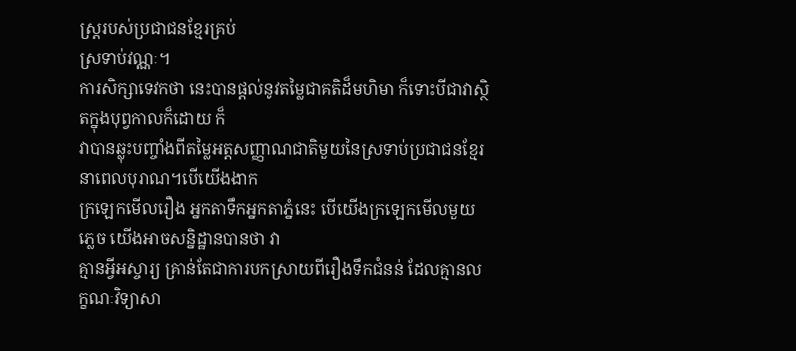ស្ត្ររបស់ប្រជាជនខ្មែរគ្រប់
ស្រទាប់វណ្ណៈ។
ការសិក្សាទេវកថា នេះបានផ្តល់នូវតម្លៃជាគតិដ៏មហិមា ក៏ទោះបីជាវាស្ថិតក្នុងបុព្វកាលក៏ដោយ ក៏
វាបានឆ្លុះបញ្ចាំងពីតម្លៃអត្តសញ្ញាណជាតិមួយនៃស្រទាប់ប្រជាជនខ្មែរនាពេលបុរាណ។បើយើងងាក
ក្រឡេកមើលរឿង អ្នកតាទឹកអ្នកតាភ្នំនេះ បើយើងក្រឡេកមើលមួយភ្លេច យើងអាចសន្និដ្ឋានបានថា វា
គ្មានអ្វីអស្ចារ្យ គ្រាន់តែជាការបកស្រាយពីរឿងទឹកជំនន់ ដែលគ្មានលក្ខណៈវិទ្យាសា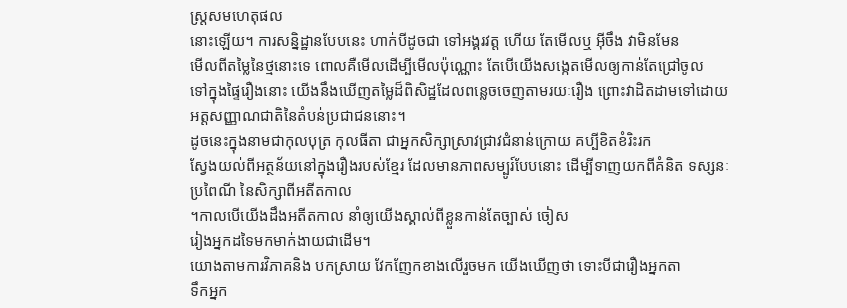ស្ត្រសមហេតុផល
នោះឡើយ។ ការសន្និដ្ឋានបែបនេះ ហាក់បីដូចជា ទៅអង្គរវត្ត ហើយ តែមើលឬ អ៊ីចឹង វាមិនមែន
មើលពីតម្លៃនៃថ្មនោះទេ ពោលគឺមើលដើម្បីមើលប៉ុណ្ណោះ តែបើយើងសង្កេតមើលឲ្យកាន់តែជ្រៅចូល
ទៅក្នុងផ្ទៃរឿងនោះ យើងនឹងឃើញតម្លៃដ៏ពិសិដ្ឋដែលពន្លេចចេញតាមរយៈរឿង ព្រោះវាដិតដាមទៅដោយ
អត្តសញ្ញាណជាតិនៃតំបន់ប្រជាជននោះ។
ដូចនេះក្នុងនាមជាកុលបុត្រ កុលធីតា ជាអ្នកសិក្សាស្រាវជ្រាវជំនាន់ក្រោយ គប្បីខិតខំរិះរក
ស្វែងយល់ពីអត្ថន័យនៅក្នុងរឿងរបស់ខ្មែរ ដែលមានភាពសម្បូរ៍បែបនោះ ដើម្បីទាញយកពីគំនិត ទស្សនៈ
ប្រពៃណី នៃសិក្សាពីអតីតកាល
។កាលបើយើងដឹងអតីតកាល នាំឲ្យយើងស្គាល់ពីខ្លួនកាន់តែច្បាស់ ចៀស
រៀងអ្នកដទៃមកមាក់ងាយជាដើម។
យោងតាមការវិភាគនិង បកស្រាយ វែកញែកខាងលើរួចមក យើងឃើញថា ទោះបីជារឿងអ្នកតា
ទឹកអ្នក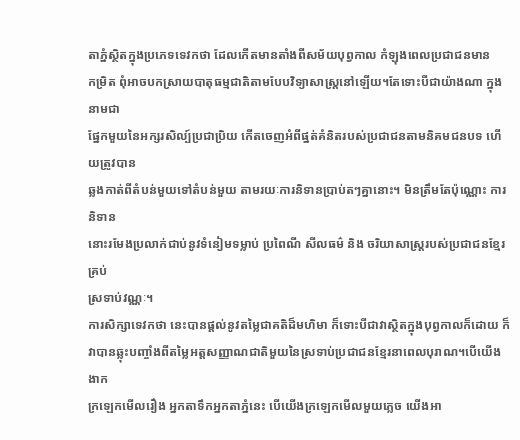តាភ្នំស្ថិតក្នុងប្រភេទទេវកថា ដែលកើតមានតាំងពីសម័យបុព្វកាល កំឡុងពេលប្រជាជនមាន
កម្រិត ពុំអាចបកស្រាយបាតុធម្មជាតិតាមបែបវិទ្យាសាស្ត្រនៅឡើយ។តែទោះបីជាយ៉ាងណា ក្នុងនាមជា
ផ្នែកមួយនៃអក្សរសិល្ប៍ប្រជាប្រិយ កើតចេញអំពីផ្នត់គំនិតរបស់ប្រជាជនតាមនិគមជនបទ ហើយត្រូវបាន
ឆ្លងកាត់ពីតំបន់មួយទៅតំបន់មួយ តាមរយៈការនិទានប្រាប់តៗគ្នានោះ។ មិនត្រឹមតែប៉ុណ្ណោះ ការនិទាន
នោះរមែងប្រលាក់ជាប់នូវទំនៀមទម្លាប់ ប្រពៃណី សីលធម៌ និង ចរិយាសាស្ត្ររបស់ប្រជាជនខ្មែរគ្រប់
ស្រទាប់វណ្ណៈ។
ការសិក្សាទេវកថា នេះបានផ្តល់នូវតម្លៃជាគតិដ៏មហិមា ក៏ទោះបីជាវាស្ថិតក្នុងបុព្វកាលក៏ដោយ ក៏
វាបានឆ្លុះបញ្ចាំងពីតម្លៃអត្តសញ្ញាណជាតិមួយនៃស្រទាប់ប្រជាជនខ្មែរនាពេលបុរាណ។បើយើងងាក
ក្រឡេកមើលរឿង អ្នកតាទឹកអ្នកតាភ្នំនេះ បើយើងក្រឡេកមើលមួយភ្លេច យើងអា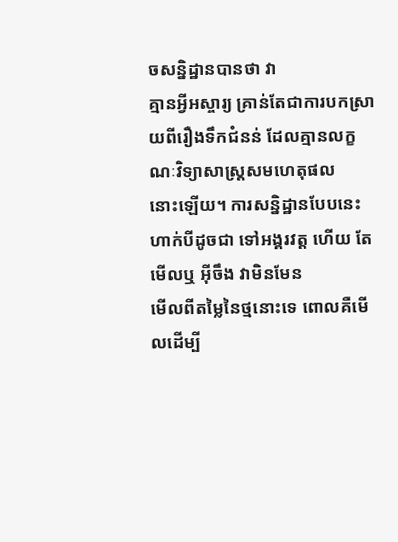ចសន្និដ្ឋានបានថា វា
គ្មានអ្វីអស្ចារ្យ គ្រាន់តែជាការបកស្រាយពីរឿងទឹកជំនន់ ដែលគ្មានលក្ខណៈវិទ្យាសាស្ត្រសមហេតុផល
នោះឡើយ។ ការសន្និដ្ឋានបែបនេះ ហាក់បីដូចជា ទៅអង្គរវត្ត ហើយ តែមើលឬ អ៊ីចឹង វាមិនមែន
មើលពីតម្លៃនៃថ្មនោះទេ ពោលគឺមើលដើម្បី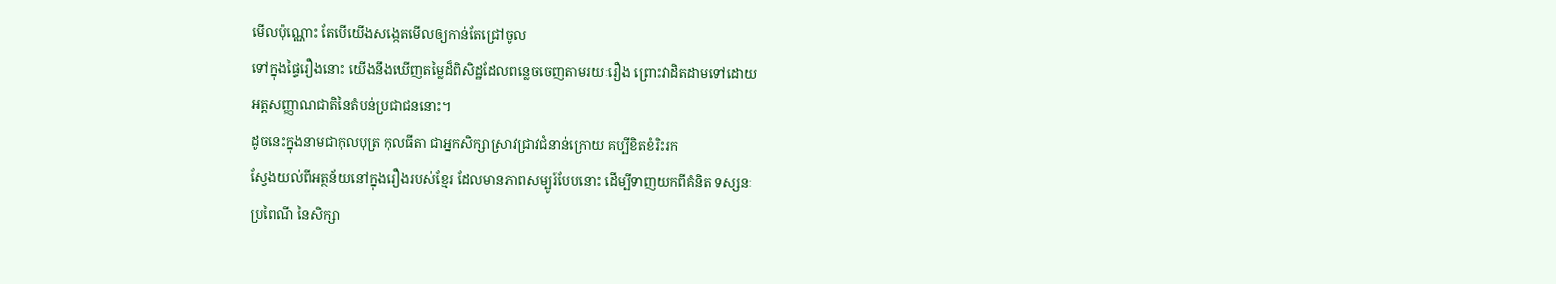មើលប៉ុណ្ណោះ តែបើយើងសង្កេតមើលឲ្យកាន់តែជ្រៅចូល
ទៅក្នុងផ្ទៃរឿងនោះ យើងនឹងឃើញតម្លៃដ៏ពិសិដ្ឋដែលពន្លេចចេញតាមរយៈរឿង ព្រោះវាដិតដាមទៅដោយ
អត្តសញ្ញាណជាតិនៃតំបន់ប្រជាជននោះ។
ដូចនេះក្នុងនាមជាកុលបុត្រ កុលធីតា ជាអ្នកសិក្សាស្រាវជ្រាវជំនាន់ក្រោយ គប្បីខិតខំរិះរក
ស្វែងយល់ពីអត្ថន័យនៅក្នុងរឿងរបស់ខ្មែរ ដែលមានភាពសម្បូរ៍បែបនោះ ដើម្បីទាញយកពីគំនិត ទស្សនៈ
ប្រពៃណី នៃសិក្សា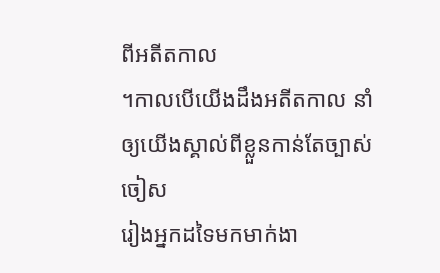ពីអតីតកាល
។កាលបើយើងដឹងអតីតកាល នាំឲ្យយើងស្គាល់ពីខ្លួនកាន់តែច្បាស់ ចៀស
រៀងអ្នកដទៃមកមាក់ងា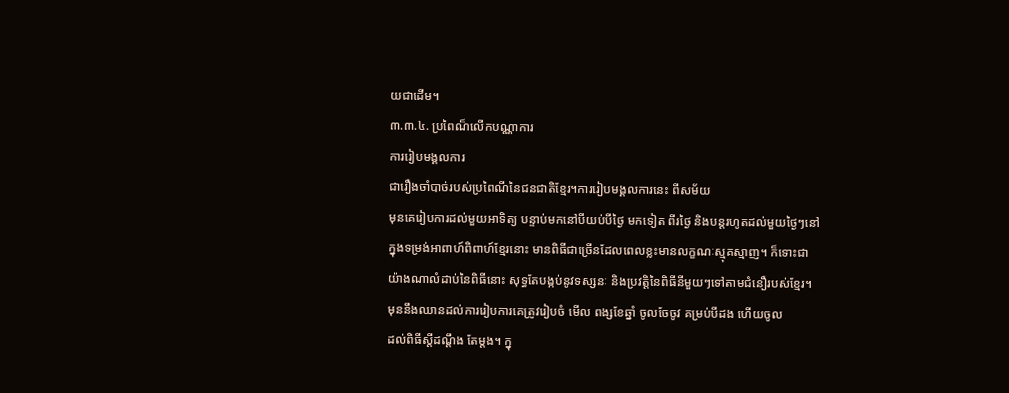យជាដើម។
៣.៣.៤. ប្រពៃណ៏លើកបណ្ណាការ
ការរៀបមង្គលការ
ជារឿងចាំបាច់របស់ប្រពៃណីនៃជនជាតិខ្មែរ។ការរៀបមង្គលការនេះ ពីសម័យ
មុនគេរៀបការដល់មួយអាទិត្យ បន្ទាប់មកនៅបីយប់បីថ្ងៃ មកទៀត ពីរថ្ងៃ និងបន្តរហូតដល់មួយថ្ងៃៗនៅ
ក្នុងទម្រង់អាពាហ៍ពិពាហ៍ខ្មែរនោះ មានពិធីជាច្រើនដែលពេលខ្លះមានលក្ខណៈស្មុគស្មាញ។ ក៏ទោះជា
យ៉ាងណាលំដាប់នៃពិធីនោះ សុទ្ធតែបង្កប់នូវទស្សនៈ និងប្រវត្តិនៃពិធីនីមួយៗទៅតាមជំនឿរបស់ខ្មែរ។
មុននឹងឈានដល់ការរៀបការគេត្រូវរៀបចំ មើល ពង្សខែឆ្នាំ ចូលចែចូវ គម្រប់បីដង ហើយចូល
ដល់ពិធីស្តីដណ្តឹង តែម្តង។ ក្នុ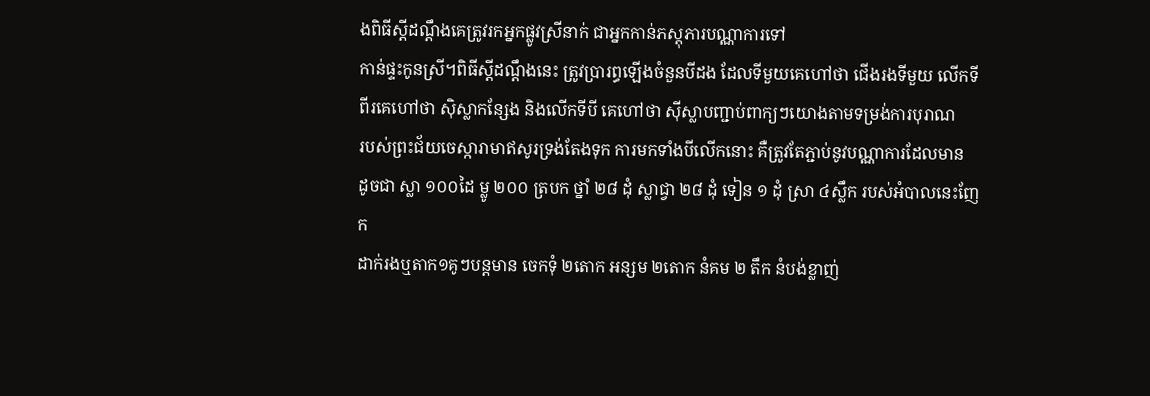ងពិធីស្តីដណ្តឹងគេត្រូវរកអ្នកផ្លូវស្រីនាក់ ជាអ្នកកាន់ភស្តុភារបណ្ណាការទៅ
កាន់ផ្ទះកូនស្រី។ពិធីស្តីដណ្តឹងនេះ ត្រូវប្រារព្ធឡើងចំនួនបីដង ដែលទីមួយគេហៅថា ជើងរងទីមួយ លើកទី
ពីរគេហៅថា ស៊ិស្លាកន្សែង និងលើកទីបី គេហៅថា ស៊ីស្លាបញ្ជាប់ពាក្យៗយោងតាមទម្រង់ការបុរាណ
របស់ព្រះជ័យចេស្ការាមាឥសូរទ្រង់តែងទុក ការមកទាំងបីលើកនោះ គឺត្រូវតែភ្ជាប់នូវបណ្ណាការដែលមាន
ដូចជា ស្លា ១០០ដៃ ម្លូ ២០០ ត្របក ថ្នាំ ២៨ ដុំ ស្លាជ្វា ២៨ ដុំ ទៀន ១ ដុំ ស្រា ៤ស្លឹក របស់អំបាលនេះញែក
ដាក់រងឬតាក១គូៗបន្តមាន ចេកទុំ ២តោក អន្សម ២តោក នំគម ២ តឹក នំបង់ខ្លាញ់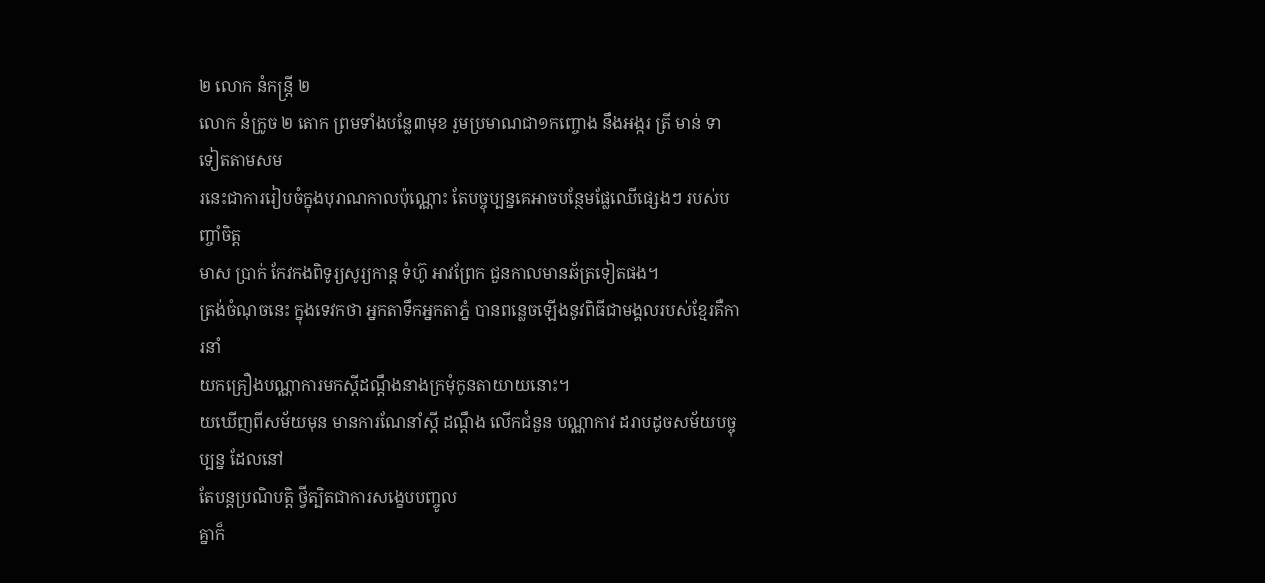២ លោក នំកន្ត្រី ២
លោក នំក្រូច ២ តោក ព្រមទាំងបន្លែ៣មុខ រួមប្រមាណជា១កញ្ចោង នឹងអង្ករ ត្រី មាន់ ទា ទៀតតាមសម
រនេះជាការរៀបចំក្នុងបុរាណកាលប៉ុណ្ណោះ តែបច្ចុប្បន្នគេអាចបន្ថែមផ្លែឈើផ្សេងៗ របស់បញ្ចាំចិត្ត
មាស ប្រាក់ កែវកងពិទូរ្យសូរ្យកាន្ត ទំហ៊ូ អាវព្រែក ជួនកាលមានឆ័ត្រទៀតផង។
ត្រង់ចំណុចនេះ ក្នុងទេវកថា អ្នកតាទឹកអ្នកតាភ្នំ បានពន្លេចឡើងនូវពិធីជាមង្គលរបស់ខ្មែរគឺការនាំ
យកគ្រឿងបណ្ណាការមកស្តីដណ្តឹងនាងក្រមុំកូនតាយាយនោះ។
យឃើញពីសម័យមុន មានការណែនាំស្តី ដណ្តឹង លើកជំនួន បណ្ណាកាវ ដរាបដូចសម័យបច្ចុប្បន្ន ដែលនៅ
តែបន្តប្រណិបត្តិ ថ្វីត្បិតជាការសង្ខេបបញ្ចូល
គ្នាក៏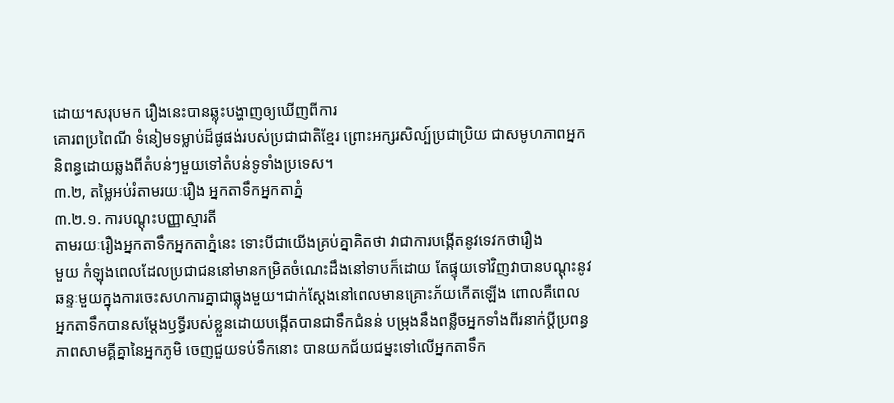ដោយ។សរុបមក រឿងនេះបានឆ្លុះបង្ហាញឲ្យឃើញពីការ
គោរពប្រពៃណី ទំនៀមទម្លាប់ដ៏ផូផង់របស់ប្រជាជាតិខ្មែរ ព្រោះអក្សរសិល្ប៍ប្រជាប្រិយ ជាសមូហភាពអ្នក
និពន្ធដោយឆ្លងពីតំបន់ៗមួយទៅតំបន់ទូទាំងប្រទេស។
៣.២, តម្លៃអប់រំតាមរយៈរឿង អ្នកតាទឹកអ្នកតាភ្នំ
៣.២.១. ការបណ្តុះបញ្ញាស្មារតី
តាមរយៈរឿងអ្នកតាទឹកអ្នកតាភ្នំនេះ ទោះបីជាយើងគ្រប់គ្នាគិតថា វាជាការបង្កើតនូវទេវកថារឿង
មួយ កំឡុងពេលដែលប្រជាជននៅមានកម្រិតចំណេះដឹងនៅទាបក៏ដោយ តែផ្ទុយទៅវិញវាបានបណ្ដុះនូវ
ឆន្ទៈមួយក្នុងការចេះសហការគ្នាជាធ្លុងមួយ។ជាក់ស្តែងនៅពេលមានគ្រោះភ័យកើតឡើង ពោលគឺពេល
អ្នកតាទឹកបានសម្តែងឫទ្ធីរបស់ខ្លួនដោយបង្កើតបានជាទឹកជំនន់ បម្រុងនឹងពន្លឺចអ្នកទាំងពីរនាក់ប្តីប្រពន្ធ
ភាពសាមគ្គីគ្នានៃអ្នកភូមិ ចេញជួយទប់ទឹកនោះ បានយកជ័យជម្នះទៅលើអ្នកតាទឹក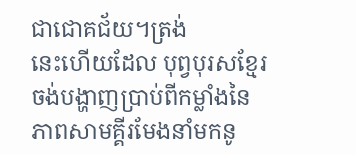ជាជោគជ័យ។ត្រង់
នេះហើយដែល បុព្វបុរសខ្មែរចង់បង្ហាញប្រាប់ពីកម្លាំងនៃភាពសាមគ្គីរមែងនាំមកនូ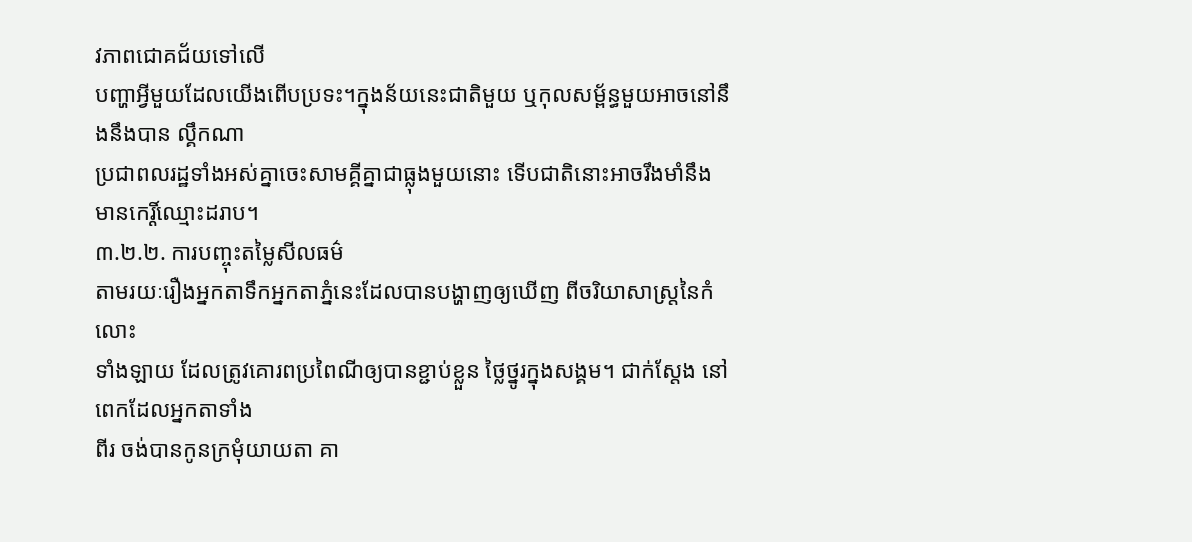វភាពជោគជ័យទៅលើ
បញ្ហាអ្វីមួយដែលយើងពើបប្រទះ។ក្នុងន័យនេះជាតិមួយ ឬកុលសម្ព័ន្ធមួយអាចនៅនឹងនឹងបាន ល្គឹកណា
ប្រជាពលរដ្ឋទាំងអស់គ្នាចេះសាមគ្គីគ្នាជាធ្លុងមួយនោះ ទើបជាតិនោះអាចរឹងមាំនឹងមានកេរ្តិ៍ឈ្មោះដរាប។
៣.២.២. ការបញ្ចុះតម្លៃសីលធម៌
តាមរយៈរឿងអ្នកតាទឹកអ្នកតាភ្នំនេះដែលបានបង្ហាញឲ្យឃើញ ពីចរិយាសាស្ត្រនៃកំលោះ
ទាំងឡាយ ដែលត្រូវគោរពប្រពៃណីឲ្យបានខ្ជាប់ខ្លួន ថ្លៃថ្នូរក្នុងសង្គម។ ជាក់ស្តែង នៅពេកដែលអ្នកតាទាំង
ពីរ ចង់បានកូនក្រមុំយាយតា គា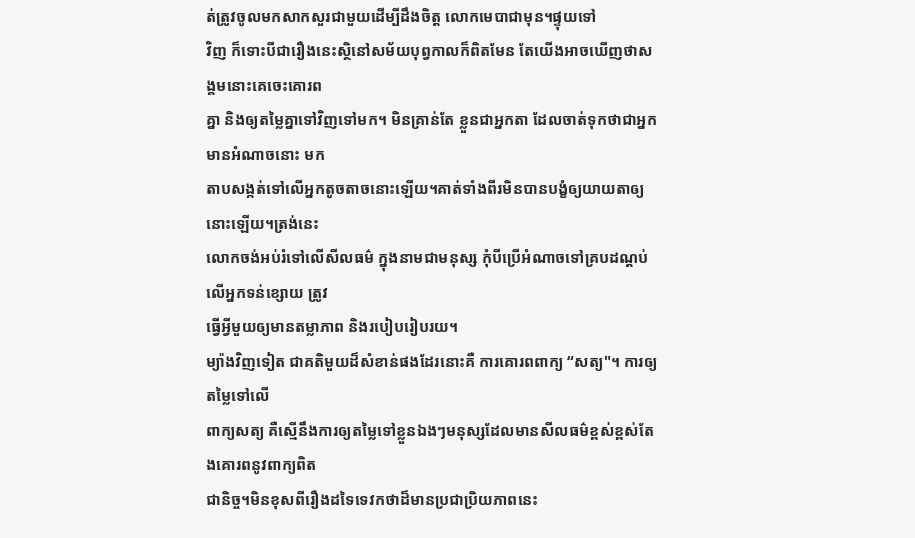ត់ត្រូវចូលមកសាកសួរជាមួយដើម្បីដឹងចិត្ត លោកមេបាជាមុន។ផ្ទុយទៅ
វិញ ក៏ទោះបីជារឿងនេះស្ថិនៅសម័យបុព្វកាលក៏ពិតមែន តែយើងអាចឃើញថាសង្គមនោះគេចេះគោរព
គ្នា និងឲ្យតម្លៃគ្នាទៅវិញទៅមក។ មិនគ្រាន់តែ ខ្លួនជាអ្នកតា ដែលចាត់ទុកថាជាអ្នកមានអំណាចនោះ មក
តាបសង្កត់ទៅលើអ្នកតូចតាចនោះឡើយ។គាត់ទាំងពីរមិនបានបង្ខំឲ្យយាយតាឲ្យនោះឡើយ។ត្រង់នេះ
លោកចង់អប់រំទៅលើសីលធម៌ ក្នុងនាមជាមនុស្ស កុំបីប្រើអំណាចទៅគ្របដណ្តប់លើអ្នកទន់ខ្សោយ ត្រូវ
ធ្វើអ្វីមួយឲ្យមានតម្លាភាព និងរបៀបរៀបរយ។
ម្យ៉ាងវិញទៀត ជាគតិមួយដ៏សំខាន់ផងដែរនោះគឺ ការគោរពពាក្យ “សត្យ"។ ការឲ្យតម្លៃទៅលើ
ពាក្យសត្យ គឺស្មើនឹងការឲ្យតម្លៃទៅខ្លួនឯងៗមនុស្សដែលមានសីលធម៌ខ្ពស់ខ្ពស់តែងគោរពនូវពាក្យពិត
ជានិច្ច។មិនខុសពីរឿងដទៃទេវកថាដ៏មានប្រជាប្រិយភាពនេះ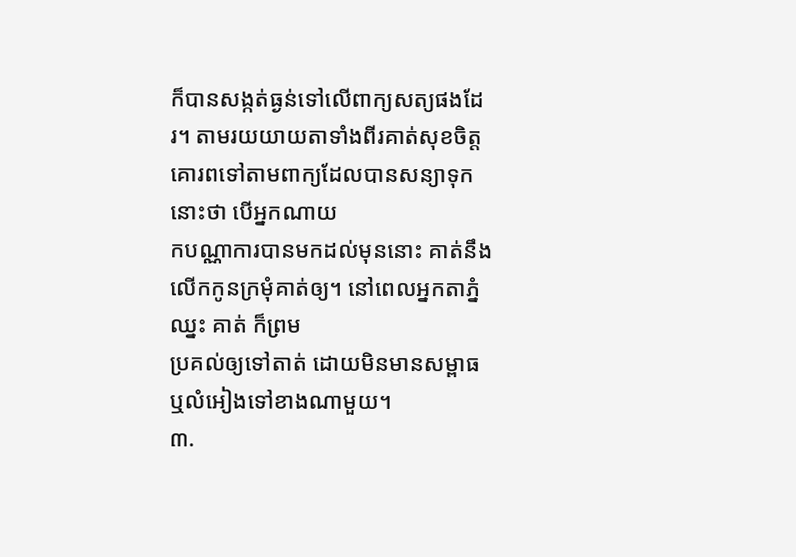ក៏បានសង្កត់ធ្ងន់ទៅលើពាក្យសត្យផងដែ
រ។ តាមរយយាយតាទាំងពីរគាត់សុខចិត្ត គោរពទៅតាមពាក្យដែលបានសន្យាទុកនោះថា បើអ្នកណាយ
កបណ្ណាការបានមកដល់មុននោះ គាត់នឹងលើកកូនក្រមុំគាត់ឲ្យ។ នៅពេលអ្នកតាភ្នំឈ្នះ គាត់ ក៏ព្រម
ប្រគល់ឲ្យទៅតាត់ ដោយមិនមានសម្ពាធ ឬលំអៀងទៅខាងណាមួយ។
៣.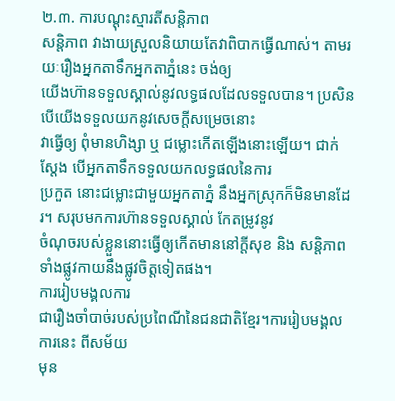២.៣. ការបណ្តុះស្មារតីសន្តិភាព
សន្តិភាព វាងាយស្រួលនិយាយតែវាពិបាកធ្វើណាស់។ តាមរយៈរឿងអ្នកតាទឹកអ្នកតាភ្នំនេះ ចង់ឲ្យ
យើងហ៊ានទទួលស្គាល់នូវលទ្ធផលដែលទទួលបាន។ ប្រសិនបើយើងទទួលយកនូវសេចក្តីសម្រេចនោះ
វាធ្វើឲ្យ ពុំមានហិង្សា ឬ ជម្លោះកើតឡើងនោះឡើយ។ ជាក់ស្តែង បើអ្នកតាទឹកទទួលយកលទ្ធផលនៃការ
ប្រកួត នោះជម្លោះជាមួយអ្នកតាភ្នំ នឹងអ្នកស្រុកក៏មិនមានដែរ។ សរុបមកការហ៊ានទទួលស្គាល់ កែតម្រូវនូវ
ចំណុចរបស់ខ្លួននោះធ្វើឲ្យកើតមាននៅក្តីសុខ និង សន្តិភាពទាំងផ្លូវកាយនឹងផ្លូវចិត្តទៀតផង។
ការរៀបមង្គលការ
ជារឿងចាំបាច់របស់ប្រពៃណីនៃជនជាតិខ្មែរ។ការរៀបមង្គលការនេះ ពីសម័យ
មុន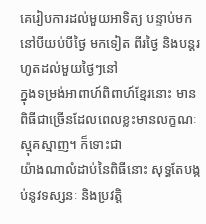គេរៀបការដល់មួយអាទិត្យ បន្ទាប់មកនៅបីយប់បីថ្ងៃ មកទៀត ពីរថ្ងៃ និងបន្តរហូតដល់មួយថ្ងៃៗនៅ
ក្នុងទម្រង់អាពាហ៍ពិពាហ៍ខ្មែរនោះ មានពិធីជាច្រើនដែលពេលខ្លះមានលក្ខណៈស្មុគស្មាញ។ ក៏ទោះជា
យ៉ាងណាលំដាប់នៃពិធីនោះ សុទ្ធតែបង្កប់នូវទស្សនៈ និងប្រវត្តិ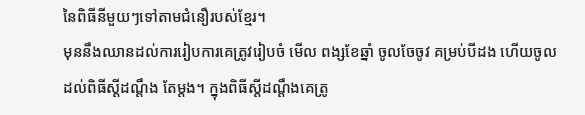នៃពិធីនីមួយៗទៅតាមជំនឿរបស់ខ្មែរ។
មុននឹងឈានដល់ការរៀបការគេត្រូវរៀបចំ មើល ពង្សខែឆ្នាំ ចូលចែចូវ គម្រប់បីដង ហើយចូល
ដល់ពិធីស្តីដណ្តឹង តែម្តង។ ក្នុងពិធីស្តីដណ្តឹងគេត្រូ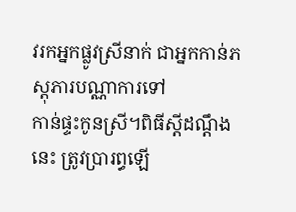វរកអ្នកផ្លូវស្រីនាក់ ជាអ្នកកាន់ភស្តុភារបណ្ណាការទៅ
កាន់ផ្ទះកូនស្រី។ពិធីស្តីដណ្តឹងនេះ ត្រូវប្រារព្ធឡើ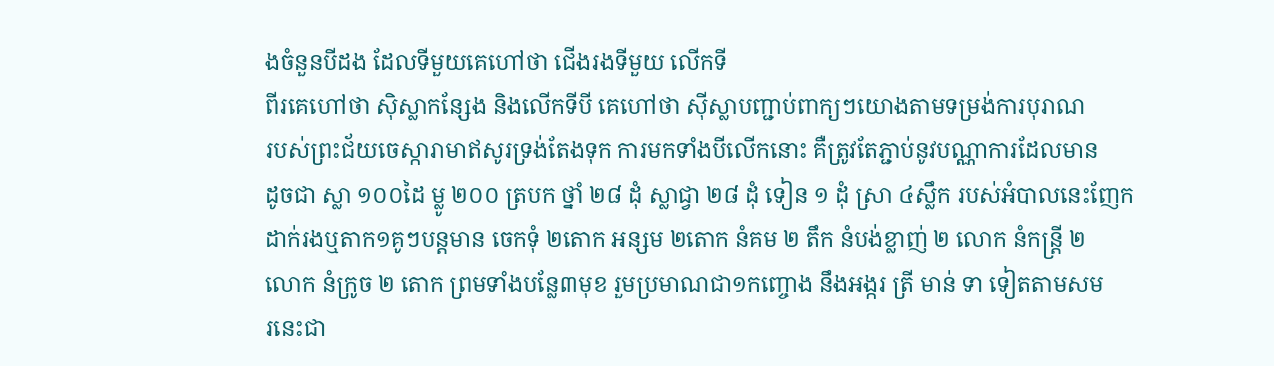ងចំនួនបីដង ដែលទីមួយគេហៅថា ជើងរងទីមួយ លើកទី
ពីរគេហៅថា ស៊ិស្លាកន្សែង និងលើកទីបី គេហៅថា ស៊ីស្លាបញ្ជាប់ពាក្យៗយោងតាមទម្រង់ការបុរាណ
របស់ព្រះជ័យចេស្ការាមាឥសូរទ្រង់តែងទុក ការមកទាំងបីលើកនោះ គឺត្រូវតែភ្ជាប់នូវបណ្ណាការដែលមាន
ដូចជា ស្លា ១០០ដៃ ម្លូ ២០០ ត្របក ថ្នាំ ២៨ ដុំ ស្លាជ្វា ២៨ ដុំ ទៀន ១ ដុំ ស្រា ៤ស្លឹក របស់អំបាលនេះញែក
ដាក់រងឬតាក១គូៗបន្តមាន ចេកទុំ ២តោក អន្សម ២តោក នំគម ២ តឹក នំបង់ខ្លាញ់ ២ លោក នំកន្ត្រី ២
លោក នំក្រូច ២ តោក ព្រមទាំងបន្លែ៣មុខ រួមប្រមាណជា១កញ្ចោង នឹងអង្ករ ត្រី មាន់ ទា ទៀតតាមសម
រនេះជា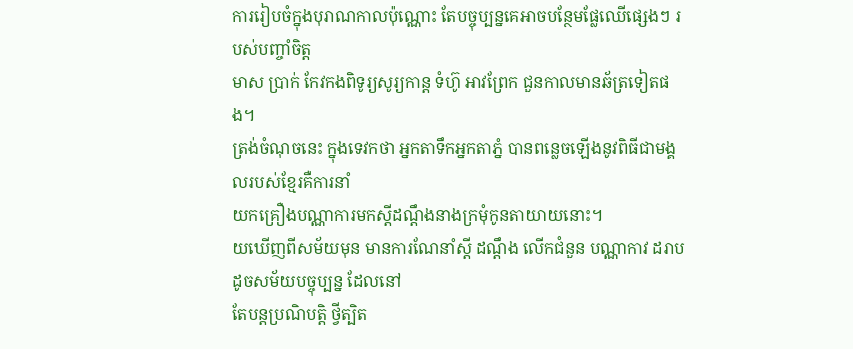ការរៀបចំក្នុងបុរាណកាលប៉ុណ្ណោះ តែបច្ចុប្បន្នគេអាចបន្ថែមផ្លែឈើផ្សេងៗ របស់បញ្ចាំចិត្ត
មាស ប្រាក់ កែវកងពិទូរ្យសូរ្យកាន្ត ទំហ៊ូ អាវព្រែក ជួនកាលមានឆ័ត្រទៀតផង។
ត្រង់ចំណុចនេះ ក្នុងទេវកថា អ្នកតាទឹកអ្នកតាភ្នំ បានពន្លេចឡើងនូវពិធីជាមង្គលរបស់ខ្មែរគឺការនាំ
យកគ្រឿងបណ្ណាការមកស្តីដណ្តឹងនាងក្រមុំកូនតាយាយនោះ។
យឃើញពីសម័យមុន មានការណែនាំស្តី ដណ្តឹង លើកជំនួន បណ្ណាកាវ ដរាបដូចសម័យបច្ចុប្បន្ន ដែលនៅ
តែបន្តប្រណិបត្តិ ថ្វីត្បិត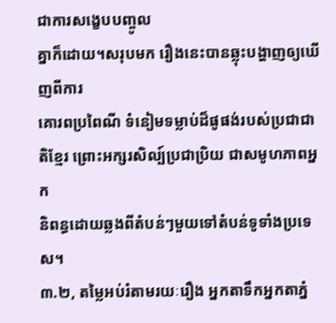ជាការសង្ខេបបញ្ចូល
គ្នាក៏ដោយ។សរុបមក រឿងនេះបានឆ្លុះបង្ហាញឲ្យឃើញពីការ
គោរពប្រពៃណី ទំនៀមទម្លាប់ដ៏ផូផង់របស់ប្រជាជាតិខ្មែរ ព្រោះអក្សរសិល្ប៍ប្រជាប្រិយ ជាសមូហភាពអ្នក
និពន្ធដោយឆ្លងពីតំបន់ៗមួយទៅតំបន់ទូទាំងប្រទេស។
៣.២, តម្លៃអប់រំតាមរយៈរឿង អ្នកតាទឹកអ្នកតាភ្នំ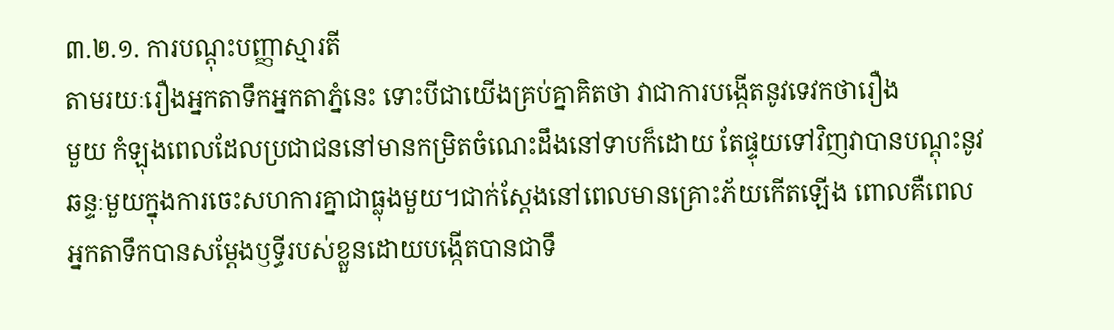៣.២.១. ការបណ្តុះបញ្ញាស្មារតី
តាមរយៈរឿងអ្នកតាទឹកអ្នកតាភ្នំនេះ ទោះបីជាយើងគ្រប់គ្នាគិតថា វាជាការបង្កើតនូវទេវកថារឿង
មួយ កំឡុងពេលដែលប្រជាជននៅមានកម្រិតចំណេះដឹងនៅទាបក៏ដោយ តែផ្ទុយទៅវិញវាបានបណ្ដុះនូវ
ឆន្ទៈមួយក្នុងការចេះសហការគ្នាជាធ្លុងមួយ។ជាក់ស្តែងនៅពេលមានគ្រោះភ័យកើតឡើង ពោលគឺពេល
អ្នកតាទឹកបានសម្តែងឫទ្ធីរបស់ខ្លួនដោយបង្កើតបានជាទឹ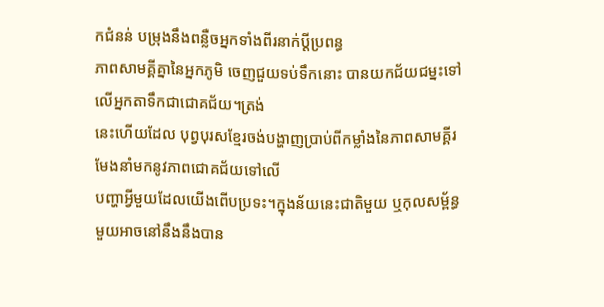កជំនន់ បម្រុងនឹងពន្លឺចអ្នកទាំងពីរនាក់ប្តីប្រពន្ធ
ភាពសាមគ្គីគ្នានៃអ្នកភូមិ ចេញជួយទប់ទឹកនោះ បានយកជ័យជម្នះទៅលើអ្នកតាទឹកជាជោគជ័យ។ត្រង់
នេះហើយដែល បុព្វបុរសខ្មែរចង់បង្ហាញប្រាប់ពីកម្លាំងនៃភាពសាមគ្គីរមែងនាំមកនូវភាពជោគជ័យទៅលើ
បញ្ហាអ្វីមួយដែលយើងពើបប្រទះ។ក្នុងន័យនេះជាតិមួយ ឬកុលសម្ព័ន្ធមួយអាចនៅនឹងនឹងបាន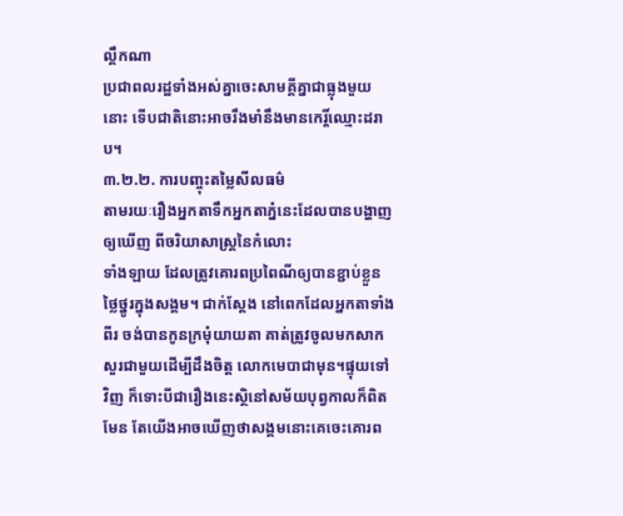ល្គឹកណា
ប្រជាពលរដ្ឋទាំងអស់គ្នាចេះសាមគ្គីគ្នាជាធ្លុងមួយនោះ ទើបជាតិនោះអាចរឹងមាំនឹងមានកេរ្តិ៍ឈ្មោះដរាប។
៣.២.២. ការបញ្ចុះតម្លៃសីលធម៌
តាមរយៈរឿងអ្នកតាទឹកអ្នកតាភ្នំនេះដែលបានបង្ហាញឲ្យឃើញ ពីចរិយាសាស្ត្រនៃកំលោះ
ទាំងឡាយ ដែលត្រូវគោរពប្រពៃណីឲ្យបានខ្ជាប់ខ្លួន ថ្លៃថ្នូរក្នុងសង្គម។ ជាក់ស្តែង នៅពេកដែលអ្នកតាទាំង
ពីរ ចង់បានកូនក្រមុំយាយតា គាត់ត្រូវចូលមកសាកសួរជាមួយដើម្បីដឹងចិត្ត លោកមេបាជាមុន។ផ្ទុយទៅ
វិញ ក៏ទោះបីជារឿងនេះស្ថិនៅសម័យបុព្វកាលក៏ពិតមែន តែយើងអាចឃើញថាសង្គមនោះគេចេះគោរព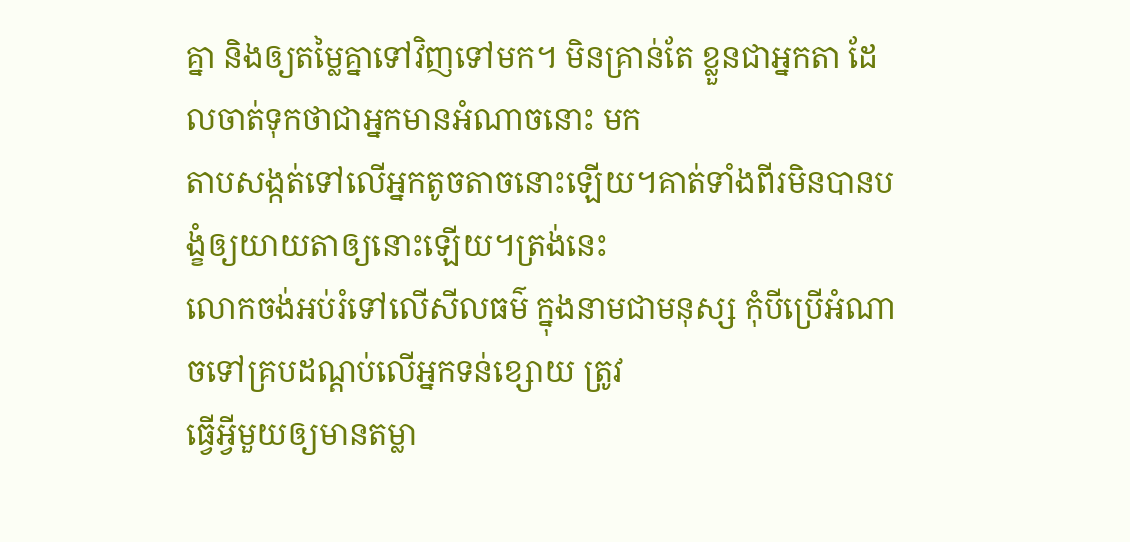គ្នា និងឲ្យតម្លៃគ្នាទៅវិញទៅមក។ មិនគ្រាន់តែ ខ្លួនជាអ្នកតា ដែលចាត់ទុកថាជាអ្នកមានអំណាចនោះ មក
តាបសង្កត់ទៅលើអ្នកតូចតាចនោះឡើយ។គាត់ទាំងពីរមិនបានបង្ខំឲ្យយាយតាឲ្យនោះឡើយ។ត្រង់នេះ
លោកចង់អប់រំទៅលើសីលធម៌ ក្នុងនាមជាមនុស្ស កុំបីប្រើអំណាចទៅគ្របដណ្តប់លើអ្នកទន់ខ្សោយ ត្រូវ
ធ្វើអ្វីមួយឲ្យមានតម្លា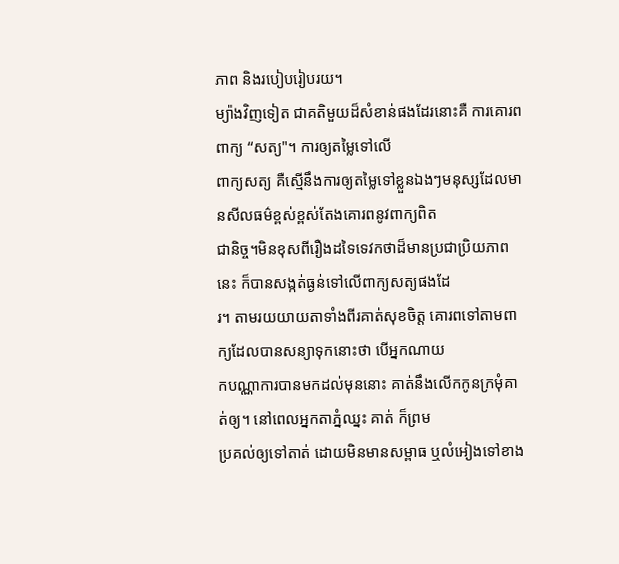ភាព និងរបៀបរៀបរយ។
ម្យ៉ាងវិញទៀត ជាគតិមួយដ៏សំខាន់ផងដែរនោះគឺ ការគោរពពាក្យ “សត្យ"។ ការឲ្យតម្លៃទៅលើ
ពាក្យសត្យ គឺស្មើនឹងការឲ្យតម្លៃទៅខ្លួនឯងៗមនុស្សដែលមានសីលធម៌ខ្ពស់ខ្ពស់តែងគោរពនូវពាក្យពិត
ជានិច្ច។មិនខុសពីរឿងដទៃទេវកថាដ៏មានប្រជាប្រិយភាពនេះ ក៏បានសង្កត់ធ្ងន់ទៅលើពាក្យសត្យផងដែ
រ។ តាមរយយាយតាទាំងពីរគាត់សុខចិត្ត គោរពទៅតាមពាក្យដែលបានសន្យាទុកនោះថា បើអ្នកណាយ
កបណ្ណាការបានមកដល់មុននោះ គាត់នឹងលើកកូនក្រមុំគាត់ឲ្យ។ នៅពេលអ្នកតាភ្នំឈ្នះ គាត់ ក៏ព្រម
ប្រគល់ឲ្យទៅតាត់ ដោយមិនមានសម្ពាធ ឬលំអៀងទៅខាង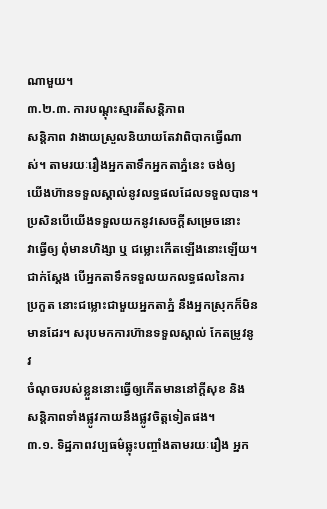ណាមួយ។
៣.២.៣. ការបណ្តុះស្មារតីសន្តិភាព
សន្តិភាព វាងាយស្រួលនិយាយតែវាពិបាកធ្វើណាស់។ តាមរយៈរឿងអ្នកតាទឹកអ្នកតាភ្នំនេះ ចង់ឲ្យ
យើងហ៊ានទទួលស្គាល់នូវលទ្ធផលដែលទទួលបាន។ ប្រសិនបើយើងទទួលយកនូវសេចក្តីសម្រេចនោះ
វាធ្វើឲ្យ ពុំមានហិង្សា ឬ ជម្លោះកើតឡើងនោះឡើយ។ ជាក់ស្តែង បើអ្នកតាទឹកទទួលយកលទ្ធផលនៃការ
ប្រកួត នោះជម្លោះជាមួយអ្នកតាភ្នំ នឹងអ្នកស្រុកក៏មិនមានដែរ។ សរុបមកការហ៊ានទទួលស្គាល់ កែតម្រូវនូវ
ចំណុចរបស់ខ្លួននោះធ្វើឲ្យកើតមាននៅក្តីសុខ និង សន្តិភាពទាំងផ្លូវកាយនឹងផ្លូវចិត្តទៀតផង។
៣.១. ទិដ្ឋភាពវប្បធម៌ឆ្លុះបញ្ចាំងតាមរយៈរឿង អ្នក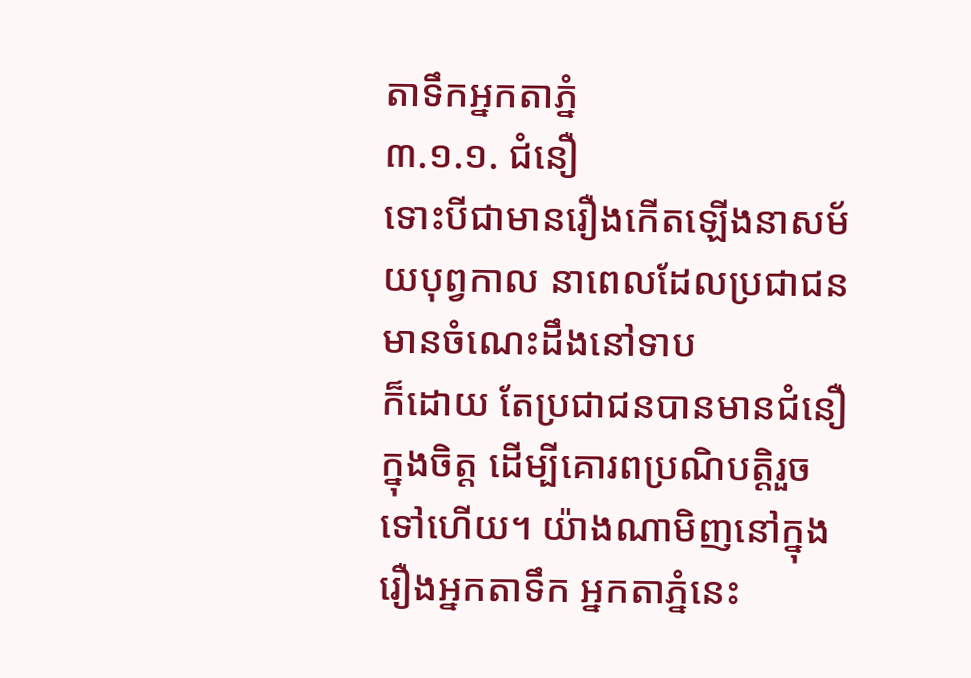តាទឹកអ្នកតាភ្នំ
៣.១.១. ជំនឿ
ទោះបីជាមានរឿងកើតឡើងនាសម័យបុព្វកាល នាពេលដែលប្រជាជនមានចំណេះដឹងនៅទាប
ក៏ដោយ តែប្រជាជនបានមានជំនឿក្នុងចិត្ត ដើម្បីគោរពប្រណិបត្តិរួចទៅហើយ។ យ៉ាងណាមិញនៅក្នុង
រឿងអ្នកតាទឹក អ្នកតាភ្នំនេះ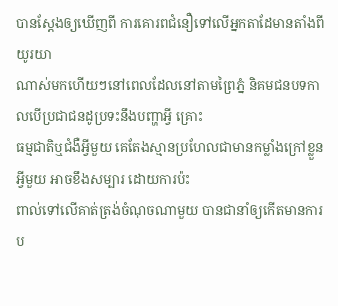បានស្តែងឲ្យឃើញពី ការគោរពជំនឿទៅលើអ្នកតាដែមានតាំងពីយូរយា
ណាស់មកហើយៗនៅពេលដែលនៅតាមព្រៃភ្នំ និគមជនបទកាលបើប្រជាជនដូប្រទះនឹងបញ្ហាអ្វី គ្រោះ
ធម្មជាតិឬជំងឺអ្វីមួយ គេតែងស្មានប្រហែលជាមានកម្លាំងក្រៅខ្លួនអ្វីមួយ អាចខឹងសម្បារ ដោយការប៉ះ
ពាល់ទៅលើគាត់ត្រង់ចំណុចណាមួយ បានជានាំឲ្យកើតមានការប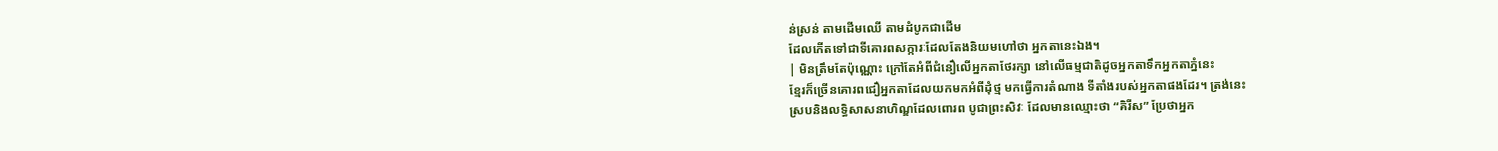ន់ស្រន់ តាមដើមឈើ តាមដំបូកជាដើម
ដែលកើតទៅជាទីគោរពសក្ការៈដែលតែងនិយមហៅថា អ្នកតានេះឯង។
| មិនត្រឹមតែប៉ុណ្ណោះ ក្រៅតែអំពីជំនឿលើអ្នកតាថែរក្សា នៅលើធម្មជាតិដូចអ្នកតាទឹកអ្នកតាភ្នំនេះ
ខ្មែរក៏ច្រើនគោរពជឿអ្នកតាដែលយកមកអំពីដុំថ្ម មកធ្វើការតំណាង ទីតាំងរបស់អ្នកតាផងដែរ។ ត្រង់នេះ
ស្របនិងលទ្ធិសាសនាហិណ្ឌដែលពោរព បូជាព្រះសិវៈ ដែលមានឈ្មោះថា “គិរីស” ប្រែថាអ្នក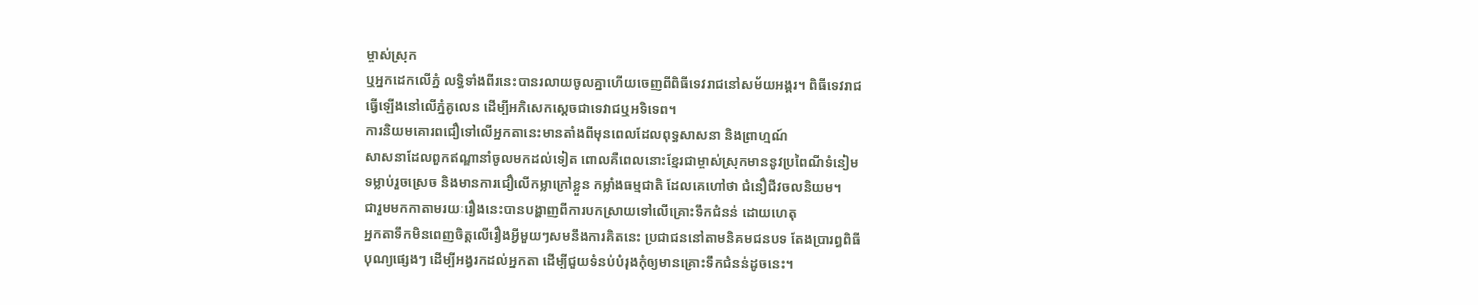ម្ចាស់ស្រុក
ឬអ្នកដេកលើភ្នំ លទ្ធិទាំងពីរនេះបានរលាយចូលគ្នាហើយចេញពីពិធីទេវរាជនៅសម័យអង្គរ។ ពិធីទេវរាជ
ធ្វើឡើងនៅលើភ្នំគូលេន ដើម្បីអភិសេកស្តេចជាទេវាជឬអទិទេព។
ការនិយមគោរពជឿទៅលើអ្នកតានេះមានតាំងពីមុនពេលដែលពុទ្ធសាសនា និងព្រាហ្មណ៍
សាសនាដែលពួកឥណ្ឌានាំចូលមកដល់ទៀត ពោលគឺពេលនោះខ្មែរជាម្ចាស់ស្រុកមាននូវប្រពៃណីទំនៀម
ទម្លាប់រួចស្រេច និងមានការជឿលើកម្លាក្រៅខ្លួន កម្លាំងធម្មជាតិ ដែលគេហៅថា ជំនឿជីវចលនិយម។
ជារួមមកកាតាមរយៈរឿងនេះបានបង្ហាញពីការបកស្រាយទៅលើគ្រោះទឹកជំនន់ ដោយហេតុ
អ្នកតាទឹកមិនពេញចិត្តលើរឿងអ្វីមួយៗសមនឹងការគិតនេះ ប្រជាជននៅតាមនិគមជនបទ តែងប្រារព្ធពិធី
បុណ្យផ្សេងៗ ដើម្បីអង្វរកដល់អ្នកតា ដើម្បីជួយទំនប់បំរុងកុំឲ្យមានគ្រោះទឹកជំនន់ដូចនេះ។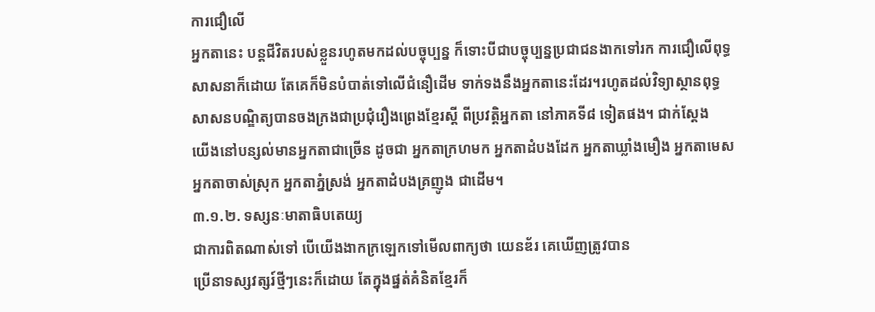ការជឿលើ
អ្នកតានេះ បន្តជីវិតរបស់ខ្លួនរហូតមកដល់បច្ចុប្បន្ន ក៏ទោះបីជាបច្ចុប្បន្នប្រជាជនងាកទៅរក ការជឿលើពុទ្ធ
សាសនាក៏ដោយ តែគេក៏មិនបំបាត់ទៅលើជំនឿដើម ទាក់ទងនឹងអ្នកតានេះដែរ។រហូតដល់វិទ្យាស្ថានពុទ្ធ
សាសនបណ្ឌិត្យបានចងក្រងជាប្រជុំរឿងព្រេងខ្មែរស្ដី ពីប្រវត្តិអ្នកតា នៅភាគទី៨ ទៀតផង។ ជាក់ស្តែង
យើងនៅបន្សល់មានអ្នកតាជាច្រើន ដូចជា អ្នកតាក្រហមក អ្នកតាដំបងដែក អ្នកតាឃ្លាំងមឿង អ្នកតាមេស
អ្នកតាចាស់ស្រុក អ្នកតាភ្នំស្រង់ អ្នកតាដំបងគ្រញូង ជាដើម។
៣.១.២. ទស្សនៈមាតាធិបតេយ្យ
ជាការពិតណាស់ទៅ បើយើងងាកក្រឡេកទៅមើលពាក្យថា យេនឌ័រ គេឃើញត្រូវបាន
ប្រើនាទស្សវត្សរ៍ថ្មីៗនេះក៏ដោយ តែក្នុងផ្នត់គំនិតខ្មែរក៏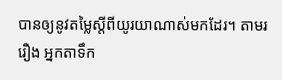បានឲ្យនូវតម្លៃស្តីពីយូរយាណាស់មកដែរ។ តាមរ
រឿង អ្នកតាទឹក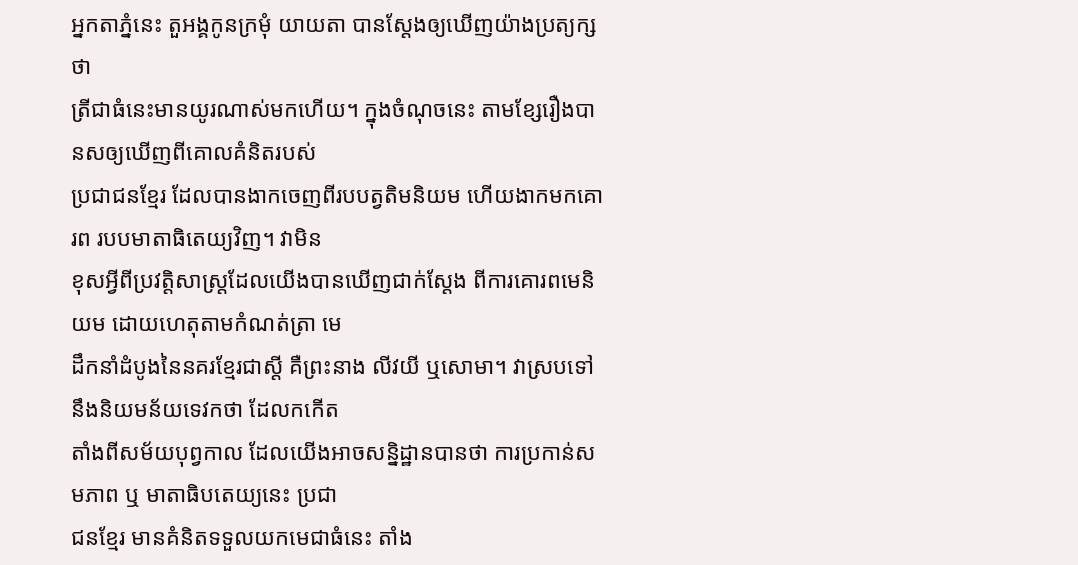អ្នកតាភ្នំនេះ តួអង្គកូនក្រមុំ យាយតា បានស្តែងឲ្យឃើញយ៉ាងប្រត្យក្សថា
ត្រីជាធំនេះមានយូរណាស់មកហើយ។ ក្នុងចំណុចនេះ តាមខ្សែរឿងបានសឲ្យឃើញពីគោលគំនិតរបស់
ប្រជាជនខ្មែរ ដែលបានងាកចេញពីរបបត្វតិមនិយម ហើយងាកមកគោរព របបមាតាធិតេយ្យវិញ។ វាមិន
ខុសអ្វីពីប្រវត្តិសាស្ត្រដែលយើងបានឃើញជាក់ស្តែង ពីការគោរពមេនិយម ដោយហេតុតាមកំណត់ត្រា មេ
ដឹកនាំដំបូងនៃនគរខ្មែរជាស្ដី គឺព្រះនាង លីវយី ឬសោមា។ វាស្របទៅនឹងនិយមន័យទេវកថា ដែលកកើត
តាំងពីសម័យបុព្វកាល ដែលយើងអាចសន្និដ្ឋានបានថា ការប្រកាន់សមភាព ឬ មាតាធិបតេយ្យនេះ ប្រជា
ជនខ្មែរ មានគំនិតទទួលយកមេជាធំនេះ តាំង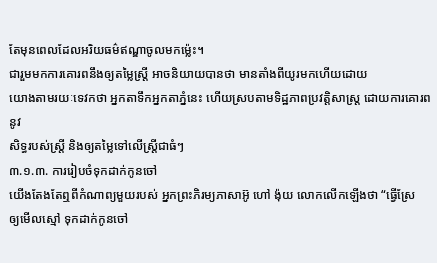តែមុនពេលដែលអរិយធម៌ឥណ្ឌាចូលមកម្ល៉េះ។
ជារួមមកការគោរពនឹងឲ្យតម្លៃស្ត្រី អាចនិយាយបានថា មានតាំងពីយូរមកហើយដោយ
យោងតាមរយៈទេវកថា អ្នកតាទឹកអ្នកតាភ្នំនេះ ហើយស្របតាមទិដ្ឋភាពប្រវត្តិសាស្ត្រ ដោយការគោរពនូវ
សិទ្ធរបស់ស្ត្រី និងឲ្យតម្លៃទៅលើស្ត្រីជាធំៗ
៣.១.៣. ការរៀបចំទុកដាក់កូនចៅ
យើងតែងតែឮពីកំណាព្យមួយរបស់ អ្នកព្រះភិរម្យភាសាអ៊ូ ហៅ ង៉ុយ លោកលើកឡើងថា “ធ្វើស្រែ
ឲ្យមើលស្មៅ ទុកដាក់កូនចៅ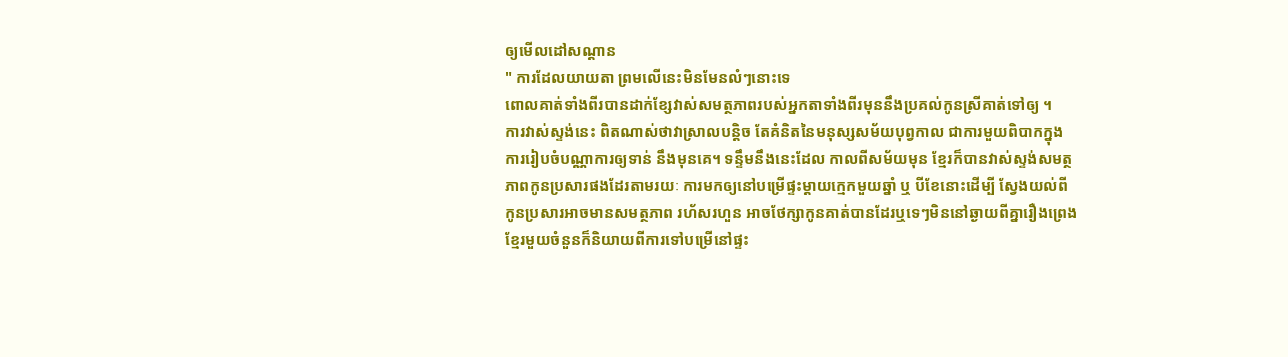ឲ្យមើលដៅសណ្ដាន
" ការដែលយាយតា ព្រមលើនេះមិនមែនលំៗនោះទេ
ពោលគាត់ទាំងពីរបានដាក់ខ្សែវាស់សមត្ថភាពរបស់អ្នកតាទាំងពីរមុននឹងប្រគល់កូនស្រីគាត់ទៅឲ្យ ។
ការវាស់ស្ទង់នេះ ពិតណាស់ថាវាស្រាលបន្តិច តែគំនិតនៃមនុស្សសម័យបុព្វកាល ជាការមួយពិបាកក្នុង
ការរៀបចំបណ្ណាការឲ្យទាន់ នឹងមុនគេ។ ទន្ទឹមនឹងនេះដែល កាលពីសម័យមុន ខ្មែរក៏បានវាស់ស្ទង់សមត្ថ
ភាពកូនប្រសារផងដែរតាមរយៈ ការមកឲ្យនៅបម្រើផ្ទះម្តាយក្មេកមួយឆ្នាំ ឬ បីខែនោះដើម្បី ស្វែងយល់ពី
កូនប្រសារអាចមានសមត្ថភាព រហ័សរហួន អាចថែក្សាកូនគាត់បានដែរឬទេៗមិននៅឆ្ងាយពីគ្នារឿងព្រេង
ខ្មែរមួយចំនួនក៏និយាយពីការទៅបម្រើនៅផ្ទះ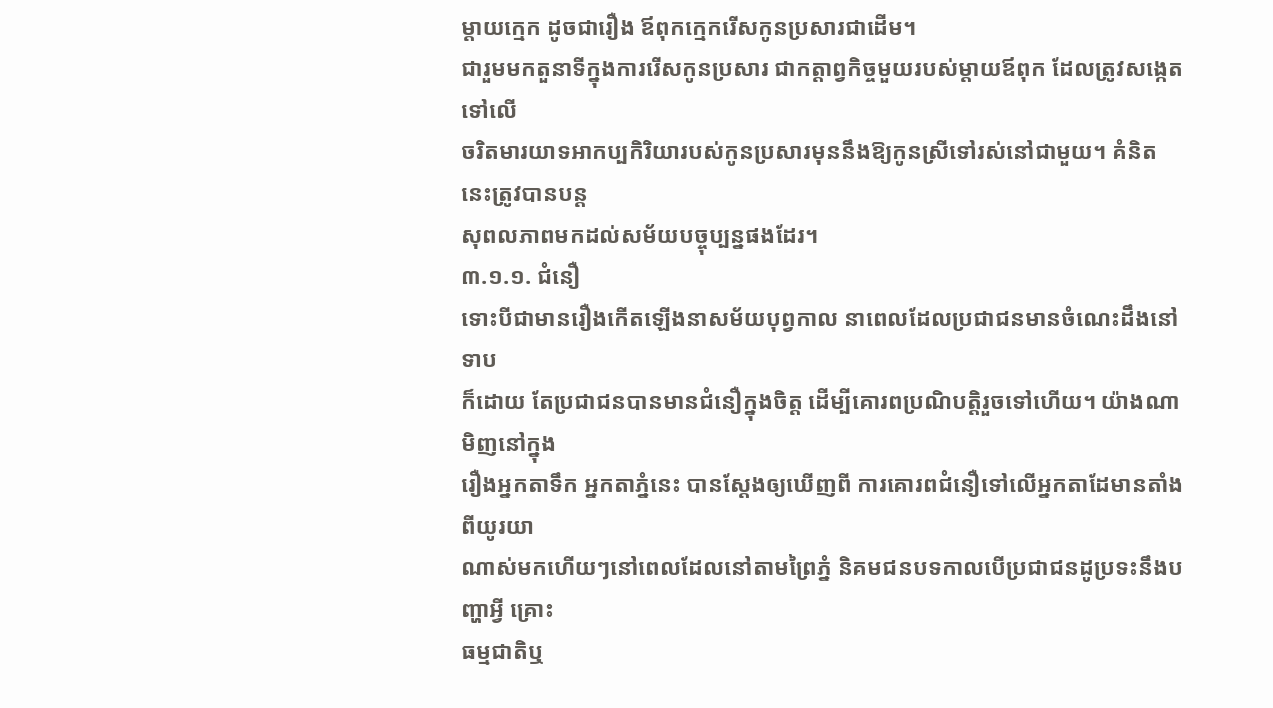ម្តាយក្មេក ដូចជារឿង ឪពុកក្មេករើសកូនប្រសារជាដើម។
ជារួមមកតួនាទីក្នុងការរើសកូនប្រសារ ជាកត្តាព្វកិច្ចមួយរបស់ម្តាយឪពុក ដែលត្រូវសង្កេតទៅលើ
ចរិតមារយាទអាកប្បកិរិយារបស់កូនប្រសារមុននឹងឱ្យកូនស្រីទៅរស់នៅជាមួយ។ គំនិតនេះត្រូវបានបន្ត
សុពលភាពមកដល់សម័យបច្ចុប្បន្នផងដែរ។
៣.១.១. ជំនឿ
ទោះបីជាមានរឿងកើតឡើងនាសម័យបុព្វកាល នាពេលដែលប្រជាជនមានចំណេះដឹងនៅទាប
ក៏ដោយ តែប្រជាជនបានមានជំនឿក្នុងចិត្ត ដើម្បីគោរពប្រណិបត្តិរួចទៅហើយ។ យ៉ាងណាមិញនៅក្នុង
រឿងអ្នកតាទឹក អ្នកតាភ្នំនេះ បានស្តែងឲ្យឃើញពី ការគោរពជំនឿទៅលើអ្នកតាដែមានតាំងពីយូរយា
ណាស់មកហើយៗនៅពេលដែលនៅតាមព្រៃភ្នំ និគមជនបទកាលបើប្រជាជនដូប្រទះនឹងបញ្ហាអ្វី គ្រោះ
ធម្មជាតិឬ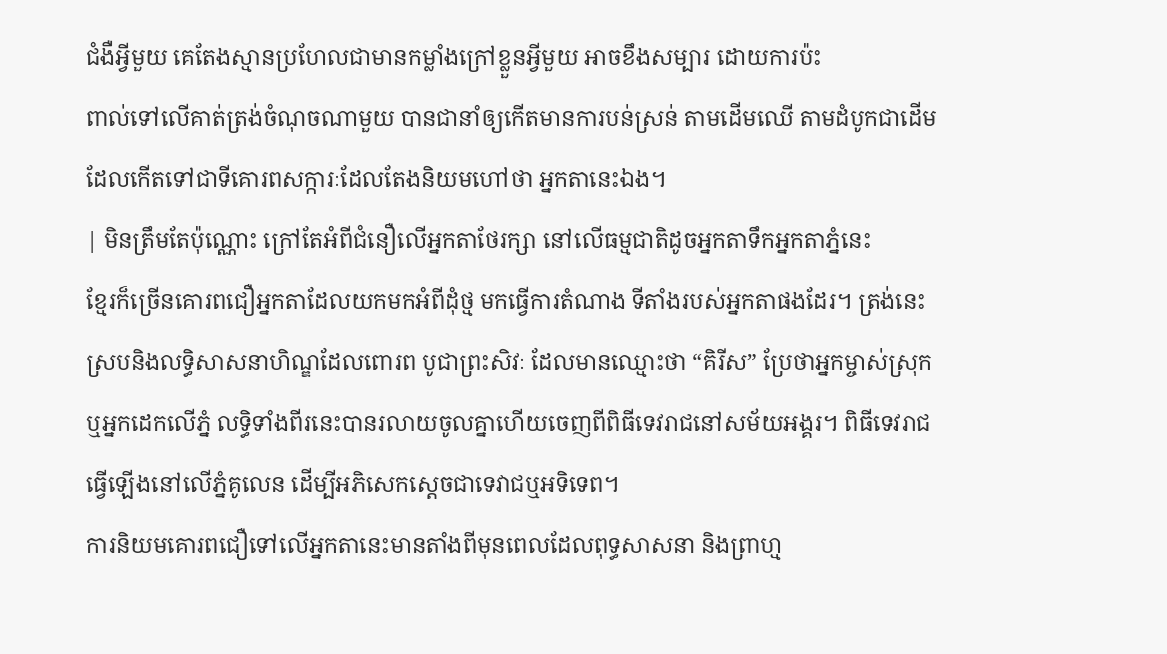ជំងឺអ្វីមួយ គេតែងស្មានប្រហែលជាមានកម្លាំងក្រៅខ្លួនអ្វីមួយ អាចខឹងសម្បារ ដោយការប៉ះ
ពាល់ទៅលើគាត់ត្រង់ចំណុចណាមួយ បានជានាំឲ្យកើតមានការបន់ស្រន់ តាមដើមឈើ តាមដំបូកជាដើម
ដែលកើតទៅជាទីគោរពសក្ការៈដែលតែងនិយមហៅថា អ្នកតានេះឯង។
| មិនត្រឹមតែប៉ុណ្ណោះ ក្រៅតែអំពីជំនឿលើអ្នកតាថែរក្សា នៅលើធម្មជាតិដូចអ្នកតាទឹកអ្នកតាភ្នំនេះ
ខ្មែរក៏ច្រើនគោរពជឿអ្នកតាដែលយកមកអំពីដុំថ្ម មកធ្វើការតំណាង ទីតាំងរបស់អ្នកតាផងដែរ។ ត្រង់នេះ
ស្របនិងលទ្ធិសាសនាហិណ្ឌដែលពោរព បូជាព្រះសិវៈ ដែលមានឈ្មោះថា “គិរីស” ប្រែថាអ្នកម្ចាស់ស្រុក
ឬអ្នកដេកលើភ្នំ លទ្ធិទាំងពីរនេះបានរលាយចូលគ្នាហើយចេញពីពិធីទេវរាជនៅសម័យអង្គរ។ ពិធីទេវរាជ
ធ្វើឡើងនៅលើភ្នំគូលេន ដើម្បីអភិសេកស្តេចជាទេវាជឬអទិទេព។
ការនិយមគោរពជឿទៅលើអ្នកតានេះមានតាំងពីមុនពេលដែលពុទ្ធសាសនា និងព្រាហ្ម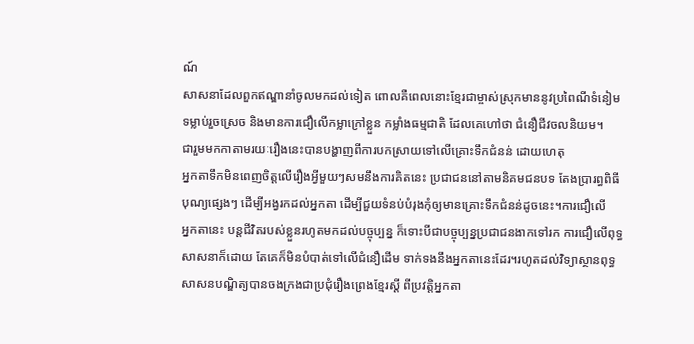ណ៍
សាសនាដែលពួកឥណ្ឌានាំចូលមកដល់ទៀត ពោលគឺពេលនោះខ្មែរជាម្ចាស់ស្រុកមាននូវប្រពៃណីទំនៀម
ទម្លាប់រួចស្រេច និងមានការជឿលើកម្លាក្រៅខ្លួន កម្លាំងធម្មជាតិ ដែលគេហៅថា ជំនឿជីវចលនិយម។
ជារួមមកកាតាមរយៈរឿងនេះបានបង្ហាញពីការបកស្រាយទៅលើគ្រោះទឹកជំនន់ ដោយហេតុ
អ្នកតាទឹកមិនពេញចិត្តលើរឿងអ្វីមួយៗសមនឹងការគិតនេះ ប្រជាជននៅតាមនិគមជនបទ តែងប្រារព្ធពិធី
បុណ្យផ្សេងៗ ដើម្បីអង្វរកដល់អ្នកតា ដើម្បីជួយទំនប់បំរុងកុំឲ្យមានគ្រោះទឹកជំនន់ដូចនេះ។ការជឿលើ
អ្នកតានេះ បន្តជីវិតរបស់ខ្លួនរហូតមកដល់បច្ចុប្បន្ន ក៏ទោះបីជាបច្ចុប្បន្នប្រជាជនងាកទៅរក ការជឿលើពុទ្ធ
សាសនាក៏ដោយ តែគេក៏មិនបំបាត់ទៅលើជំនឿដើម ទាក់ទងនឹងអ្នកតានេះដែរ។រហូតដល់វិទ្យាស្ថានពុទ្ធ
សាសនបណ្ឌិត្យបានចងក្រងជាប្រជុំរឿងព្រេងខ្មែរស្ដី ពីប្រវត្តិអ្នកតា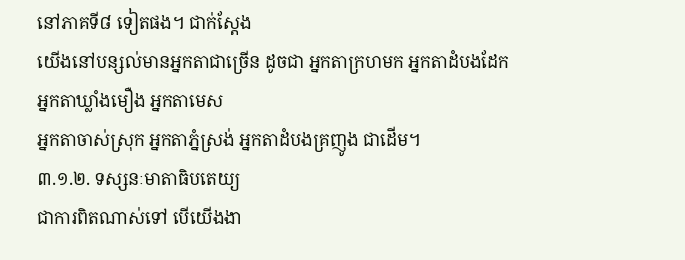នៅភាគទី៨ ទៀតផង។ ជាក់ស្តែង
យើងនៅបន្សល់មានអ្នកតាជាច្រើន ដូចជា អ្នកតាក្រហមក អ្នកតាដំបងដែក អ្នកតាឃ្លាំងមឿង អ្នកតាមេស
អ្នកតាចាស់ស្រុក អ្នកតាភ្នំស្រង់ អ្នកតាដំបងគ្រញូង ជាដើម។
៣.១.២. ទស្សនៈមាតាធិបតេយ្យ
ជាការពិតណាស់ទៅ បើយើងងា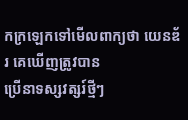កក្រឡេកទៅមើលពាក្យថា យេនឌ័រ គេឃើញត្រូវបាន
ប្រើនាទស្សវត្សរ៍ថ្មីៗ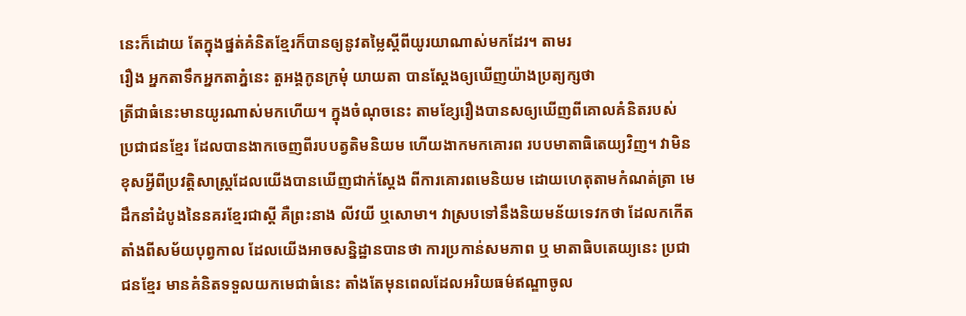នេះក៏ដោយ តែក្នុងផ្នត់គំនិតខ្មែរក៏បានឲ្យនូវតម្លៃស្តីពីយូរយាណាស់មកដែរ។ តាមរ
រឿង អ្នកតាទឹកអ្នកតាភ្នំនេះ តួអង្គកូនក្រមុំ យាយតា បានស្តែងឲ្យឃើញយ៉ាងប្រត្យក្សថា
ត្រីជាធំនេះមានយូរណាស់មកហើយ។ ក្នុងចំណុចនេះ តាមខ្សែរឿងបានសឲ្យឃើញពីគោលគំនិតរបស់
ប្រជាជនខ្មែរ ដែលបានងាកចេញពីរបបត្វតិមនិយម ហើយងាកមកគោរព របបមាតាធិតេយ្យវិញ។ វាមិន
ខុសអ្វីពីប្រវត្តិសាស្ត្រដែលយើងបានឃើញជាក់ស្តែង ពីការគោរពមេនិយម ដោយហេតុតាមកំណត់ត្រា មេ
ដឹកនាំដំបូងនៃនគរខ្មែរជាស្ដី គឺព្រះនាង លីវយី ឬសោមា។ វាស្របទៅនឹងនិយមន័យទេវកថា ដែលកកើត
តាំងពីសម័យបុព្វកាល ដែលយើងអាចសន្និដ្ឋានបានថា ការប្រកាន់សមភាព ឬ មាតាធិបតេយ្យនេះ ប្រជា
ជនខ្មែរ មានគំនិតទទួលយកមេជាធំនេះ តាំងតែមុនពេលដែលអរិយធម៌ឥណ្ឌាចូល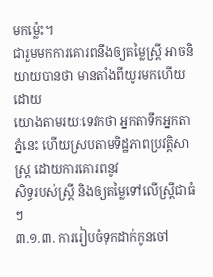មកម្ល៉េះ។
ជារួមមកការគោរពនឹងឲ្យតម្លៃស្ត្រី អាចនិយាយបានថា មានតាំងពីយូរមកហើយដោយ
យោងតាមរយៈទេវកថា អ្នកតាទឹកអ្នកតាភ្នំនេះ ហើយស្របតាមទិដ្ឋភាពប្រវត្តិសាស្ត្រ ដោយការគោរពនូវ
សិទ្ធរបស់ស្ត្រី និងឲ្យតម្លៃទៅលើស្ត្រីជាធំៗ
៣.១.៣. ការរៀបចំទុកដាក់កូនចៅ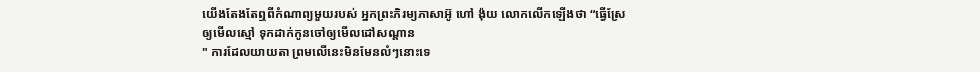យើងតែងតែឮពីកំណាព្យមួយរបស់ អ្នកព្រះភិរម្យភាសាអ៊ូ ហៅ ង៉ុយ លោកលើកឡើងថា “ធ្វើស្រែ
ឲ្យមើលស្មៅ ទុកដាក់កូនចៅឲ្យមើលដៅសណ្ដាន
" ការដែលយាយតា ព្រមលើនេះមិនមែនលំៗនោះទេ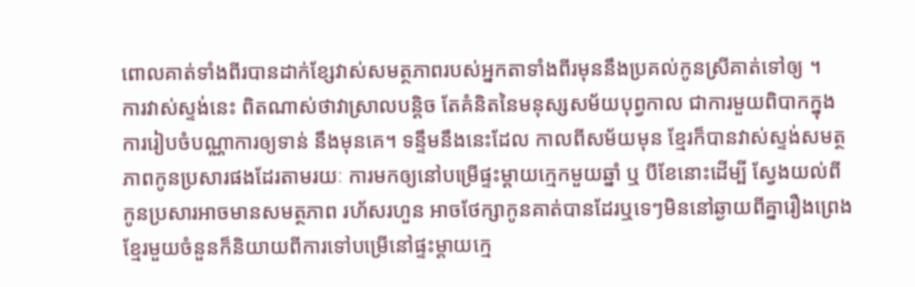ពោលគាត់ទាំងពីរបានដាក់ខ្សែវាស់សមត្ថភាពរបស់អ្នកតាទាំងពីរមុននឹងប្រគល់កូនស្រីគាត់ទៅឲ្យ ។
ការវាស់ស្ទង់នេះ ពិតណាស់ថាវាស្រាលបន្តិច តែគំនិតនៃមនុស្សសម័យបុព្វកាល ជាការមួយពិបាកក្នុង
ការរៀបចំបណ្ណាការឲ្យទាន់ នឹងមុនគេ។ ទន្ទឹមនឹងនេះដែល កាលពីសម័យមុន ខ្មែរក៏បានវាស់ស្ទង់សមត្ថ
ភាពកូនប្រសារផងដែរតាមរយៈ ការមកឲ្យនៅបម្រើផ្ទះម្តាយក្មេកមួយឆ្នាំ ឬ បីខែនោះដើម្បី ស្វែងយល់ពី
កូនប្រសារអាចមានសមត្ថភាព រហ័សរហួន អាចថែក្សាកូនគាត់បានដែរឬទេៗមិននៅឆ្ងាយពីគ្នារឿងព្រេង
ខ្មែរមួយចំនួនក៏និយាយពីការទៅបម្រើនៅផ្ទះម្តាយក្មេ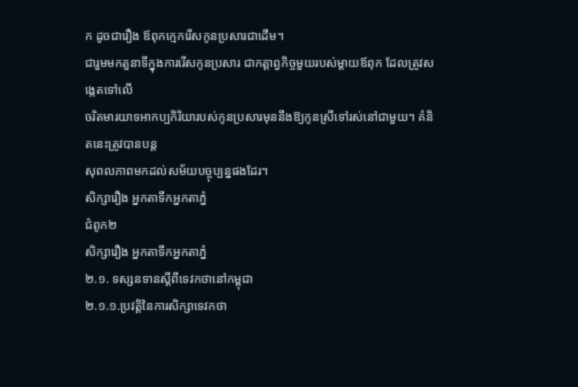ក ដូចជារឿង ឪពុកក្មេករើសកូនប្រសារជាដើម។
ជារួមមកតួនាទីក្នុងការរើសកូនប្រសារ ជាកត្តាព្វកិច្ចមួយរបស់ម្តាយឪពុក ដែលត្រូវសង្កេតទៅលើ
ចរិតមារយាទអាកប្បកិរិយារបស់កូនប្រសារមុននឹងឱ្យកូនស្រីទៅរស់នៅជាមួយ។ គំនិតនេះត្រូវបានបន្ត
សុពលភាពមកដល់សម័យបច្ចុប្បន្នផងដែរ។
សិក្សារឿង អ្នកតាទឹកអ្នកតាភ្នំ
ជំពូក២
សិក្សារឿង អ្នកតាទឹកអ្នកតាភ្នំ
២.១. ទស្សនទានស្តីពីទេវកថានៅកម្ពុជា
២.១.១.ប្រវត្តិនៃការសិក្សាទេវកថា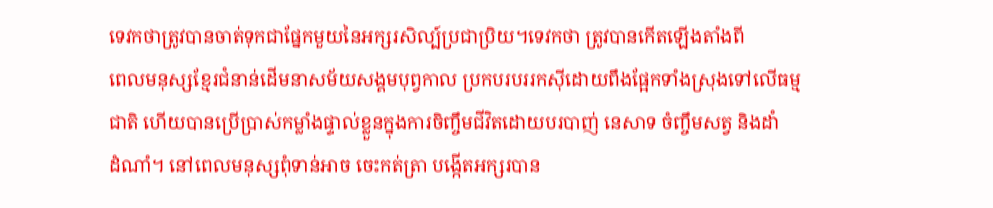ទេវកថាត្រូវបានចាត់ទុកជាផ្នែកមួយនៃអក្សរសិល្ប៍ប្រជាប្រិយ។ទេវកថា ត្រូវបានកើតឡើងតាំងពី
ពេលមនុស្សខ្មែរជំនាន់ដើមនាសម័យសង្គមបុព្វកាល ប្រកបរបររកស៊ីដោយពឹងផ្អែកទាំងស្រុងទៅលើធម្ម
ជាតិ ហើយបានប្រើប្រាស់កម្លាំងផ្ទាល់ខ្លួនក្នុងការចិញ្ចឹមជីវិតដោយបរបាញ់ នេសាទ ចំញ្ចឹមសត្វ និងដាំ
ដំណាំ។ នៅពេលមនុស្សពុំទាន់អាច ចេះកត់ត្រា បង្កើតអក្សរបាន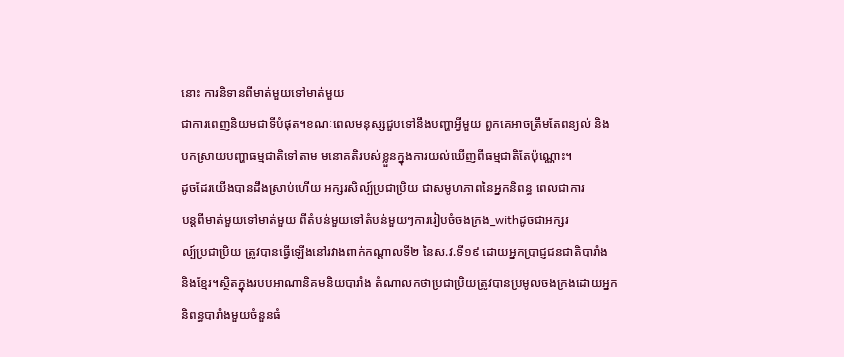នោះ ការនិទានពីមាត់មួយទៅមាត់មួយ
ជាការពេញនិយមជាទីបំផុត។ខណៈពេលមនុស្សជួបទៅនឹងបញ្ហាអ្វីមួយ ពួកគេអាចត្រឹមតែពន្យល់ និង
បកស្រាយបញ្ហាធម្មជាតិទៅតាម មនោគតិរបស់ខ្លួនក្នុងការយល់ឃើញពីធម្មជាតិតែប៉ុណ្ណោះ។
ដូចដែរយើងបានដឹងស្រាប់ហើយ អក្សរសិល្ប៍ប្រជាប្រិយ ជាសមូហភាពនៃអ្នកនិពន្ធ ពេលជាការ
បន្តពីមាត់មួយទៅមាត់មួយ ពីតំបន់មួយទៅតំបន់មួយៗការរៀបចំចងក្រង_withដូចជាអក្សរ
ល្ប៍ប្រជាប្រិយ ត្រូវបានធ្វើឡើងនៅរវាងពាក់កណ្តាលទី២ នៃស.វ.ទី១៩ ដោយអ្នកប្រាជ្ញជនជាតិបារាំង
និងខ្មែរ។ស្ថិតក្នុងរបបអាណានិគមនិយបារាំង តំណាលកថាប្រជាប្រិយត្រូវបានប្រមូលចងក្រងដោយអ្នក
និពន្ធបារាំងមួយចំនួនធំ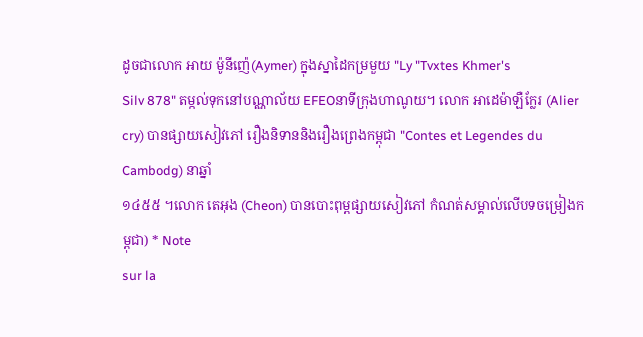ដូចជាលោក អាយ ម៉ូនីញ៉េ(Aymer) ក្នុងស្នាដៃកម្រមួយ "Ly "Tvxtes Khmer's
Silv 878" តម្កល់ទុកនៅបណ្ណាល័យ EFEOនាទីក្រុងហាណូយ។ លោក អាដេម៉ាឡឺក្លែរ (Alier
cry) បានផ្សាយសៀវភៅ រឿងនិទាននិងរឿងព្រេងកម្ពុជា "Contes et Legendes du Cambodg) នាឆ្នាំ
១៤៥៥ ។លោក តេអុង (Cheon) បានបោះពុម្ពផ្សាយសៀវភៅ កំណត់សម្គាល់លើបទចម្រៀងកម្ពុជា) * Note
sur la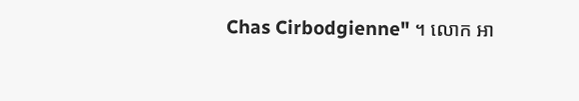Chas Cirbodgienne" ។ លោក អា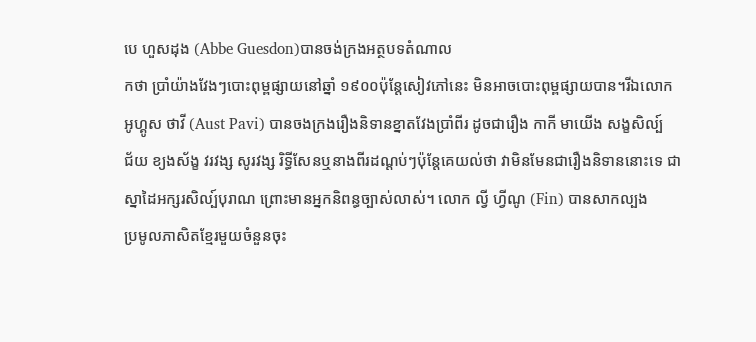បេ ហួសដុង (Abbe Guesdon)បានចង់ក្រងអត្ថបទតំណាល
កថា ប្រាំយ៉ាងវែងៗបោះពុម្ពផ្សាយនៅឆ្នាំ ១៩០០ប៉ុន្តែសៀវភៅនេះ មិនអាចបោះពុម្ពផ្សាយបាន។រីឯលោក
អូហ្គូស ថាវី (Aust Pavi) បានចងក្រងរឿងនិទានខ្នាតវែងប្រាំពីរ ដូចជារឿង កាកី មាយើង សង្ខសិល្ប៍
ជ័យ ខ្យងស័ង្ខ វរវង្ស សូរវង្ស រិទ្ធីសែនឬនាងពីរដណ្តប់ៗប៉ុន្តែគេយល់ថា វាមិនមែនជារឿងនិទាននោះទេ ជា
ស្នាដៃអក្សរសិល្ប៍បុរាណ ព្រោះមានអ្នកនិពន្ធច្បាស់លាស់។ លោក ល្វី ហ្វីណូ (Fin) បានសាកល្បង
ប្រមូលភាសិតខ្មែរមួយចំនួនចុះ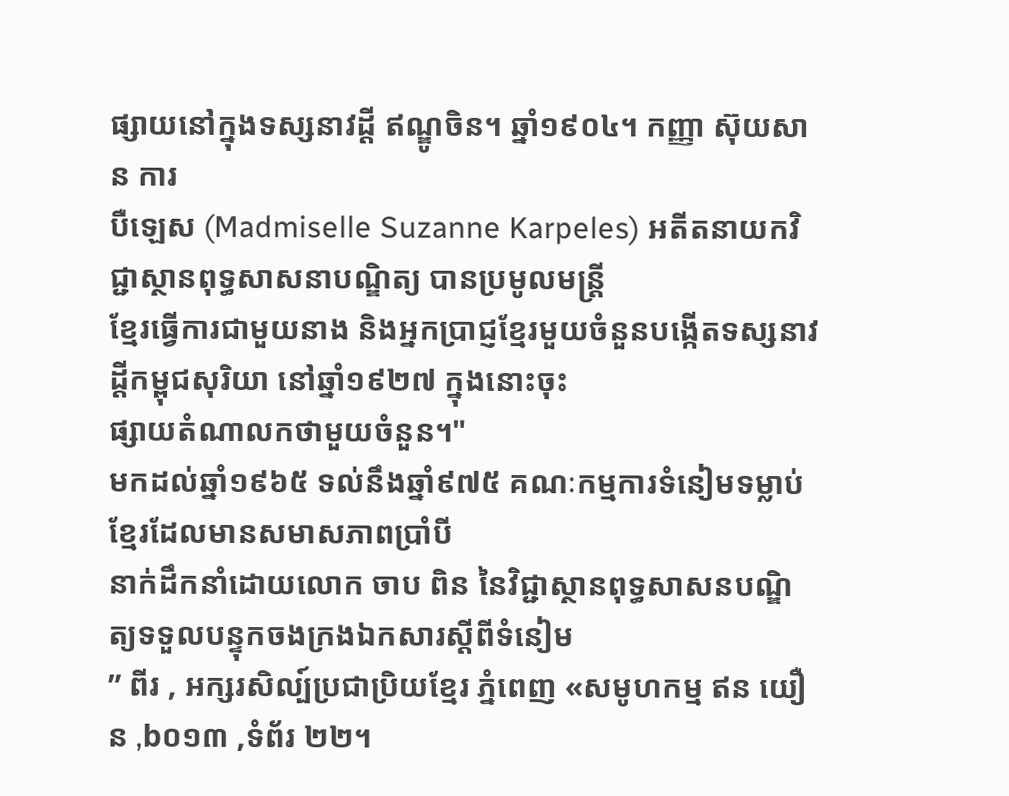ផ្សាយនៅក្នុងទស្សនាវដ្ដី ឥណ្ឌូចិន។ ឆ្នាំ១៩០៤។ កញ្ញា ស៊ុយសាន ការ
បឺឡេស (Madmiselle Suzanne Karpeles) អតីតនាយកវិជ្ជាស្ថានពុទ្ធសាសនាបណ្ឌិត្យ បានប្រមូលមន្ត្រី
ខ្មែរធ្វើការជាមួយនាង និងអ្នកប្រាជ្ញខ្មែរមួយចំនួនបង្កើតទស្សនាវដ្តីកម្ពុជសុរិយា នៅឆ្នាំ១៩២៧ ក្នុងនោះចុះ
ផ្សាយតំណាលកថាមួយចំនួន។"
មកដល់ឆ្នាំ១៩៦៥ ទល់នឹងឆ្នាំ៩៧៥ គណៈកម្មការទំនៀមទម្លាប់ខ្មែរដែលមានសមាសភាពប្រាំបី
នាក់ដឹកនាំដោយលោក ចាប ពិន នៃវិជ្ជាស្ថានពុទ្ធសាសនបណ្ឌិត្យទទួលបន្ទុកចងក្រងឯកសារស្តីពីទំនៀម
” ពីរ , អក្សរសិល្ប៍ប្រជាប្រិយខ្មែរ ភ្នំពេញ «សមូហកម្ម ឥន យឿន ,b០១៣ ,ទំព័រ ២២។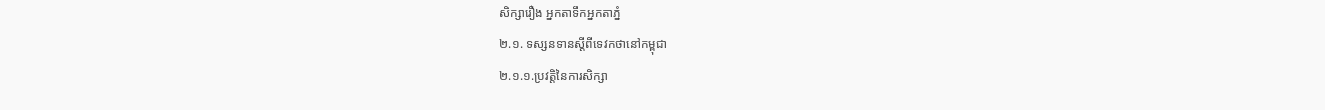សិក្សារឿង អ្នកតាទឹកអ្នកតាភ្នំ
២.១. ទស្សនទានស្តីពីទេវកថានៅកម្ពុជា
២.១.១.ប្រវត្តិនៃការសិក្សា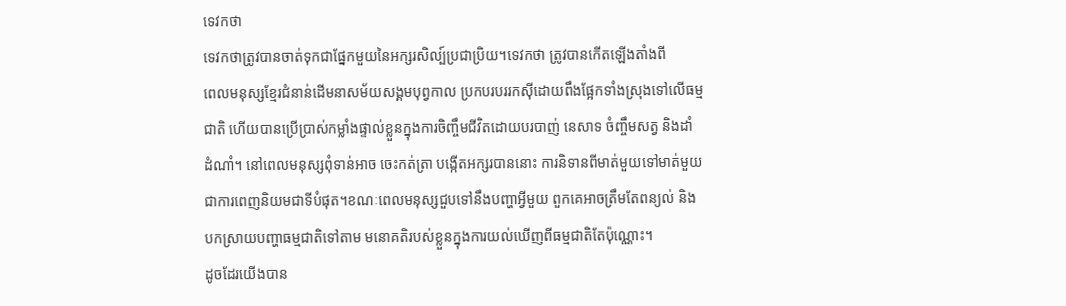ទេវកថា
ទេវកថាត្រូវបានចាត់ទុកជាផ្នែកមួយនៃអក្សរសិល្ប៍ប្រជាប្រិយ។ទេវកថា ត្រូវបានកើតឡើងតាំងពី
ពេលមនុស្សខ្មែរជំនាន់ដើមនាសម័យសង្គមបុព្វកាល ប្រកបរបររកស៊ីដោយពឹងផ្អែកទាំងស្រុងទៅលើធម្ម
ជាតិ ហើយបានប្រើប្រាស់កម្លាំងផ្ទាល់ខ្លួនក្នុងការចិញ្ចឹមជីវិតដោយបរបាញ់ នេសាទ ចំញ្ចឹមសត្វ និងដាំ
ដំណាំ។ នៅពេលមនុស្សពុំទាន់អាច ចេះកត់ត្រា បង្កើតអក្សរបាននោះ ការនិទានពីមាត់មួយទៅមាត់មួយ
ជាការពេញនិយមជាទីបំផុត។ខណៈពេលមនុស្សជួបទៅនឹងបញ្ហាអ្វីមួយ ពួកគេអាចត្រឹមតែពន្យល់ និង
បកស្រាយបញ្ហាធម្មជាតិទៅតាម មនោគតិរបស់ខ្លួនក្នុងការយល់ឃើញពីធម្មជាតិតែប៉ុណ្ណោះ។
ដូចដែរយើងបាន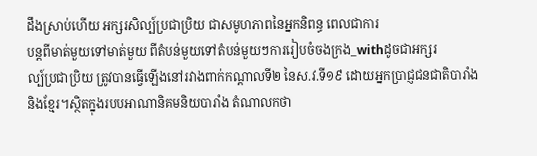ដឹងស្រាប់ហើយ អក្សរសិល្ប៍ប្រជាប្រិយ ជាសមូហភាពនៃអ្នកនិពន្ធ ពេលជាការ
បន្តពីមាត់មួយទៅមាត់មួយ ពីតំបន់មួយទៅតំបន់មួយៗការរៀបចំចងក្រង_withដូចជាអក្សរ
ល្ប៍ប្រជាប្រិយ ត្រូវបានធ្វើឡើងនៅរវាងពាក់កណ្តាលទី២ នៃស.វ.ទី១៩ ដោយអ្នកប្រាជ្ញជនជាតិបារាំង
និងខ្មែរ។ស្ថិតក្នុងរបបអាណានិគមនិយបារាំង តំណាលកថា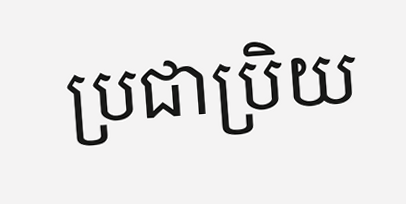ប្រជាប្រិយ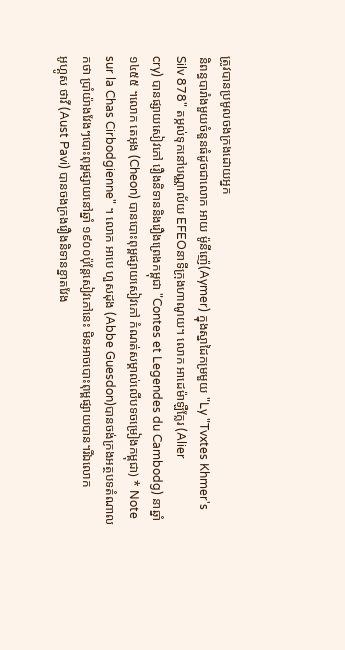ត្រូវបានប្រមូលចងក្រងដោយអ្នក
និពន្ធបារាំងមួយចំនួនធំដូចជាលោក អាយ ម៉ូនីញ៉េ(Aymer) ក្នុងស្នាដៃកម្រមួយ "Ly "Tvxtes Khmer's
Silv 878" តម្កល់ទុកនៅបណ្ណាល័យ EFEOនាទីក្រុងហាណូយ។ លោក អាដេម៉ាឡឺក្លែរ (Alier
cry) បានផ្សាយសៀវភៅ រឿងនិទាននិងរឿងព្រេងកម្ពុជា "Contes et Legendes du Cambodg) នាឆ្នាំ
១៤៥៥ ។លោក តេអុង (Cheon) បានបោះពុម្ពផ្សាយសៀវភៅ កំណត់សម្គាល់លើបទចម្រៀងកម្ពុជា) * Note
sur la Chas Cirbodgienne" ។ លោក អាបេ ហួសដុង (Abbe Guesdon)បានចង់ក្រងអត្ថបទតំណាល
កថា ប្រាំយ៉ាងវែងៗបោះពុម្ពផ្សាយនៅឆ្នាំ ១៩០០ប៉ុន្តែសៀវភៅនេះ មិនអាចបោះពុម្ពផ្សាយបាន។រីឯលោក
អូហ្គូស ថាវី (Aust Pavi) បានចងក្រងរឿងនិទានខ្នាតវែង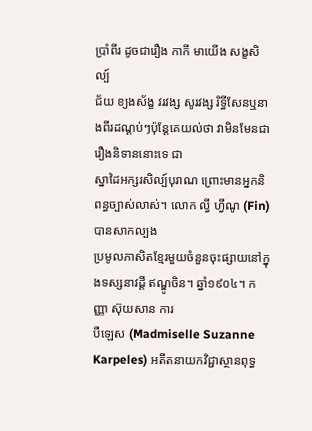ប្រាំពីរ ដូចជារឿង កាកី មាយើង សង្ខសិល្ប៍
ជ័យ ខ្យងស័ង្ខ វរវង្ស សូរវង្ស រិទ្ធីសែនឬនាងពីរដណ្តប់ៗប៉ុន្តែគេយល់ថា វាមិនមែនជារឿងនិទាននោះទេ ជា
ស្នាដៃអក្សរសិល្ប៍បុរាណ ព្រោះមានអ្នកនិពន្ធច្បាស់លាស់។ លោក ល្វី ហ្វីណូ (Fin) បានសាកល្បង
ប្រមូលភាសិតខ្មែរមួយចំនួនចុះផ្សាយនៅក្នុងទស្សនាវដ្ដី ឥណ្ឌូចិន។ ឆ្នាំ១៩០៤។ កញ្ញា ស៊ុយសាន ការ
បឺឡេស (Madmiselle Suzanne Karpeles) អតីតនាយកវិជ្ជាស្ថានពុទ្ធ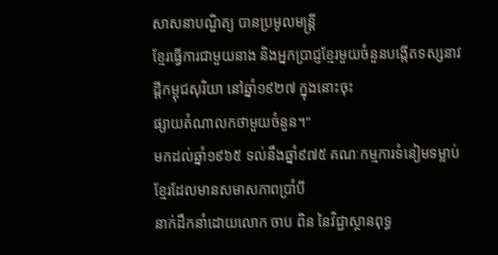សាសនាបណ្ឌិត្យ បានប្រមូលមន្ត្រី
ខ្មែរធ្វើការជាមួយនាង និងអ្នកប្រាជ្ញខ្មែរមួយចំនួនបង្កើតទស្សនាវដ្តីកម្ពុជសុរិយា នៅឆ្នាំ១៩២៧ ក្នុងនោះចុះ
ផ្សាយតំណាលកថាមួយចំនួន។"
មកដល់ឆ្នាំ១៩៦៥ ទល់នឹងឆ្នាំ៩៧៥ គណៈកម្មការទំនៀមទម្លាប់ខ្មែរដែលមានសមាសភាពប្រាំបី
នាក់ដឹកនាំដោយលោក ចាប ពិន នៃវិជ្ជាស្ថានពុទ្ធ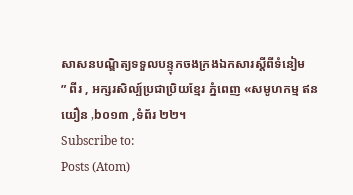សាសនបណ្ឌិត្យទទួលបន្ទុកចងក្រងឯកសារស្តីពីទំនៀម
” ពីរ , អក្សរសិល្ប៍ប្រជាប្រិយខ្មែរ ភ្នំពេញ «សមូហកម្ម ឥន យឿន ,b០១៣ ,ទំព័រ ២២។
Subscribe to:
Posts (Atom)